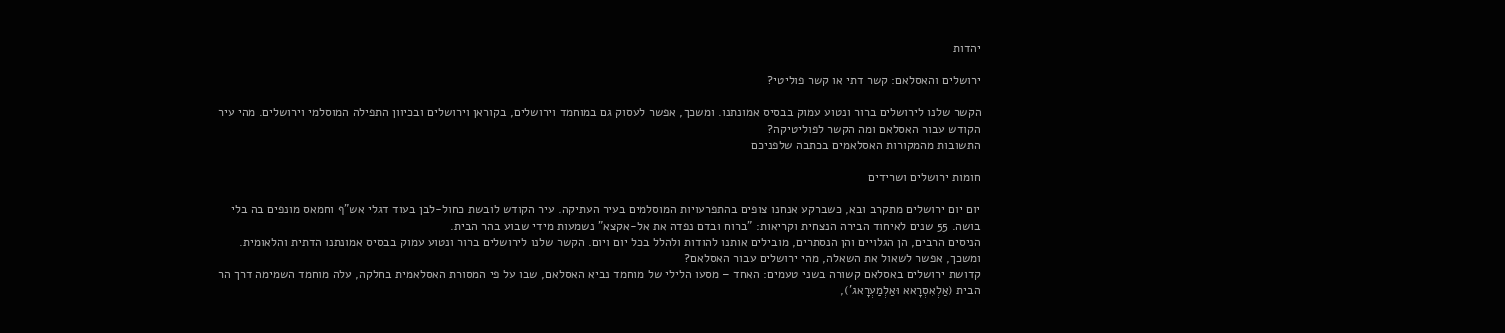יהדות

ירושלים והאסלאם: קשר דתי או קשר פוליטי?

הקשר שלנו לירושלים ברור ונטוע עמוק בבסיס אמונתנו. ומשכך, אפשר לעסוק גם במוחמד וירושלים, בקוראן וירושלים ובכיוון התפילה המוסלמי וירושלים. מהי עיר הקודש עבור האסלאם ומה הקשר לפוליטיקה?
התשובות מהמקורות האסלאמים בכתבה שלפניכם

חומות ירושלים ושרידים

יום יום ירושלים מתקרב ובא, כשברקע אנחנו צופים בהתפרעויות המוסלמים בעיר העתיקה. עיר הקודש לובשת כחול-לבן בעוד דגלי אש"ף וחמאס מונפים בה בלי בושה. 55 שנים לאיחוד הבירה הנצחית וקריאות: "ברוח ובדם נפדה את אל-אקצא" נשמעות מידי שבוע בהר הבית.
הניסים הרבים, הן הגלויים והן הנסתרים, מובילים אותנו להודות ולהלל בכל יום ויום. הקשר שלנו לירושלים ברור ונטוע עמוק בבסיס אמונתנו הדתית והלאומית. ומשכך, אפשר לשאול את השאלה, מהי ירושלים עבור האסלאם?
קדושת ירושלים באסלאם קשורה בשני טעמים: האחד – מסעו הלילי של מוחמד נביא האסלאם, שבו על פי המסורת האסלאמית בחלקה, עלה מוחמד השמימה דרך הר הבית (אַלְאִסְרָאא וּאַלְמַעְרָאג'),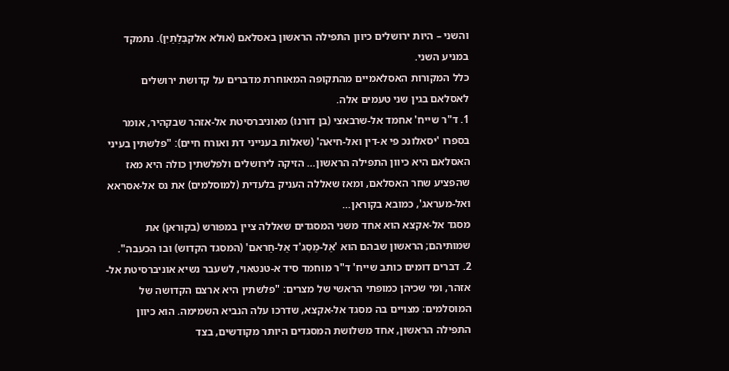והשני – היות ירושלים כיוון התפילה הראשון באסלאם (אוּלא אלקבְּלַתַיִן). נתמקד במניע השני.
כלל המקורות האסלאמיים מהתקופה המאוחרת מדברים על קדושת ירושלים לאסלאם בגין שני טעמים אלה.
1. ד"ר שייח' אחמד אל-שרבאצי (בן דורנו) מאוניברסיטת אל-אזהר שבקהיר, אומר בספרו 'יסאלונכ פי א-דין ואל-חיאה' (שאלות בענייני דת ואורח חיים): "פלשתין בעיני האסלאם היא כיוון התפילה הראשון… הזיקה לירושלים ולפלשתין כולה היא מאז שהפציע שחר האסלאם, ומאז שאללה העניק בלעדית (למוסלמים) את נס אל-אסראא ואל-מעראג', כמובא בקוראן…
מסגד אל-אקצא הוא אחד משני המסגדים שאללה ציין במפורש (בקוראן) את שמותיהם; הראשון שבהם הוא 'אַל-מַסְג'ד אַל-חַראם' (המסגד הקדוש) ובו הכעבה".
2. דברים דומים כותב שייח' ד"ר מוחמד סיד א-טנטאוי, לשעבר נשיא אוניברסיטת אל-אזהר, ומי שכיהן כמופתי הראשי של מצרים: "פלשתין היא ארצם הקדושה של המוסלמים: מצויים בה מסגד אל-אקצא, שדרכו עלה הנביא השמימה. הוא כיוון התפילה הראשון, אחד משלושת המסגדים היותר מקודשים, בצד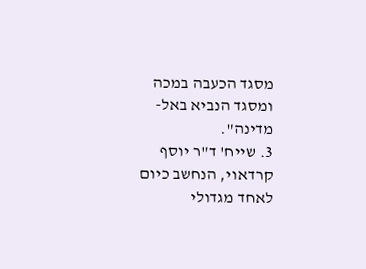מסגד הכעבה במכה ומסגד הנביא באל-מדינה".
3. שייח' ד"ר יוסף קרדאוי, הנחשב כיום לאחד מגדולי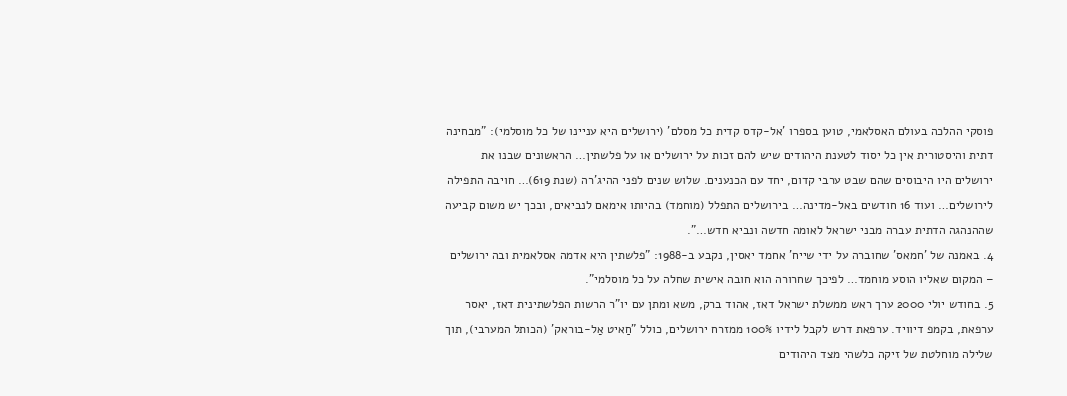פוסקי ההלכה בעולם האסלאמי, טוען בספרו 'אל-קדס קדית כל מסלם' (ירושלים היא עניינו של כל מוסלמי): "מבחינה דתית והיסטורית אין כל יסוד לטענת היהודים שיש להם זכות על ירושלים או על פלשתין… הראשונים שבנו את ירושלים היו היבוסים שהם שבט ערבי קדום, יחד עם הכנענים. שלוש שנים לפני ההיג'רה (שנת 619)… חויבה התפילה לירושלים… ועוד 16 חודשים באל-מדינה… בירושלים התפלל (מוחמד) בהיותו אימאם לנביאים, ובכך יש משום קביעה שההנהגה הדתית עברה מבני ישראל לאומה חדשה ונביא חדש…".
4. באמנה של 'חמאס' שחוברה על ידי שייח' אחמד יאסין, נקבע ב-1988: "פלשתין היא אדמה אסלאמית ובה ירושלים – המקום שאליו הוסע מוחמד… לפיכך שחרורה הוא חובה אישית שחלה על כל מוסלמי".
5. בחודש יולי 2000 ערך ראש ממשלת ישראל דאז, אהוד ברק, משא ומתן עם יו"ר הרשות הפלשתינית דאז, יאסר ערפאת, בקמפ דיוויד. ערפאת דרש לקבל לידיו 100% ממזרח ירושלים, כולל "חַאיט אַל-בוראק' (הכותל המערבי), תוך שלילה מוחלטת של זיקה כלשהי מצד היהודים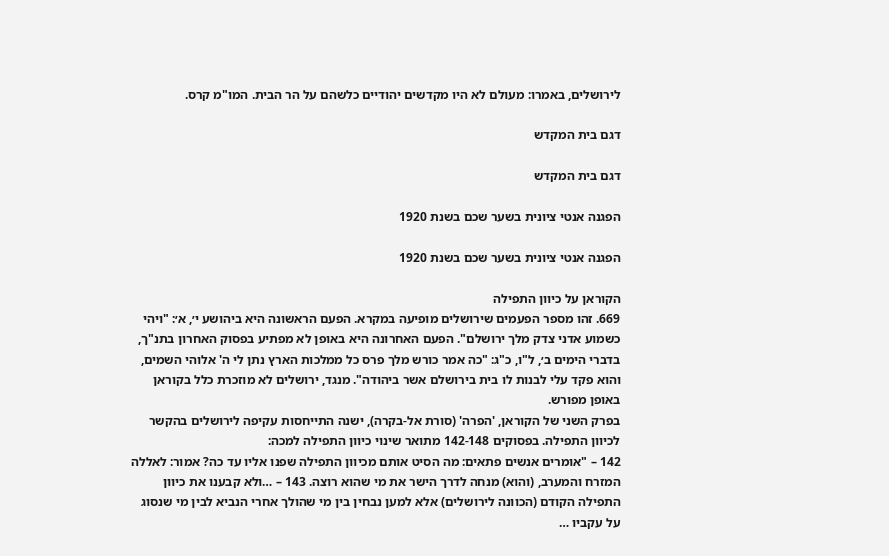לירושלים, באמרו: מעולם לא היו מקדשים יהודיים כלשהם על הר הבית. המו"מ קרס.

דגם בית המקדש

דגם בית המקדש

הפגנה אנטי ציונית בשער שכם בשנת 1920

הפגנה אנטי ציונית בשער שכם בשנת 1920

הקוראן על כיוון התפילה
669. זהו מספר הפעמים שירושלים מופיעה במקרא. הפעם הראשונה היא ביהושע י׳, א׳: "ויהי כשמוע אדני צדק מלך ירושלם". הפעם האחרונה היא באופן לא מפתיע בפסוק האחרון בתנ"ך, בדברי הימים ב׳, ל"ו, כ"ג: "כה אמר כורש מלך פרס כל ממלכות הארץ נתן לי ה' אלוהי השמים, והוא פקד עלי לבנות לו בית בירושלם אשר ביהודה". מנגד, ירושלים לא מוזכרת כלל בקוראן באופן מפורש.
בפרק השני של הקוראן, 'הפרה' (סורת אל-בקרה), ישנה התייחסות עקיפה לירושלים בהקשר לכיוון התפילה. בפסוקים 142-148 מתואר שינוי כיוון התפילה למכה:
142 – "אומרים אנשים פתאים: מה הסיט אותם מכיוון התפילה שפנו אליו עד כה? אמור: לאללה המזרח והמערב, (והוא) מנחה לדרך הישר את מי שהוא רוצה. 143 – …ולא קבענו את כיוון התפילה הקודם (הכוונה לירושלים) אלא למען נבחין בין מי שהולך אחרי הנביא לבין מי שנסוג על עקביו …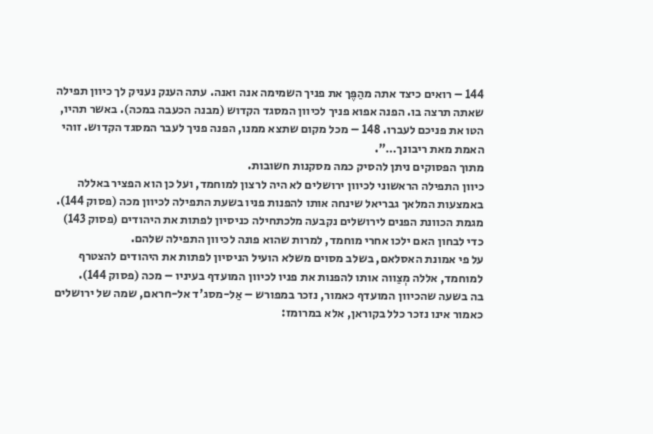144 – רואים כיצד אתה מהַפֶּך את פניך השמימה אנה ואנה. עתה הענק נעניק לך כיוון תפילה שאתה תרצה בו. הפנה אפוא פניך לכיוון המסגד הקדוש (מבנה הכעבה במכה). באשר תהיו, הטו את פניכם לעברו. 148 – מכל מקום שתצא ממנו, הפנה פניך לעבר המסגד הקדוש. זוהי האמת מאת ריבונך…".
מתוך הפסוקים ניתן להסיק כמה מסקנות חשובות.
כיוון התפילה הראשוני לכיוון ירושלים לא היה לרצון למוחמד, ועל כן הוא הפציר באללה באמצעות המלאך גבריאל שינחה אותו להפנות פניו בשעת התפילה לכיוון מכה (פסוק 144).
מגמת הכוונת הפנים לירושלים נקבעה מלכתחילה כניסיון לפתות את היהודים (פסוק 143) כדי לבחון האם ילכו אחרי מוחמד, למרות שהוא פונה לכיוון התפילה שלהם.
על פי אמונת האסלאם, בשלב מסוים משלא הועיל הניסיון לפתות את היהודים להצטרף למוחמד, אללה מְצַווה אותו להפנות את פניו לכיוון המועדף בעיניו – מכה (פסוק 144).
בה בשעה שהכיוון המועדף כאמור, נזכר במפורש – אַל-מסג'ד אל-חראם, שמה של ירושלים כאמור אינו נזכר כלל בקוראן, אלא במרומז: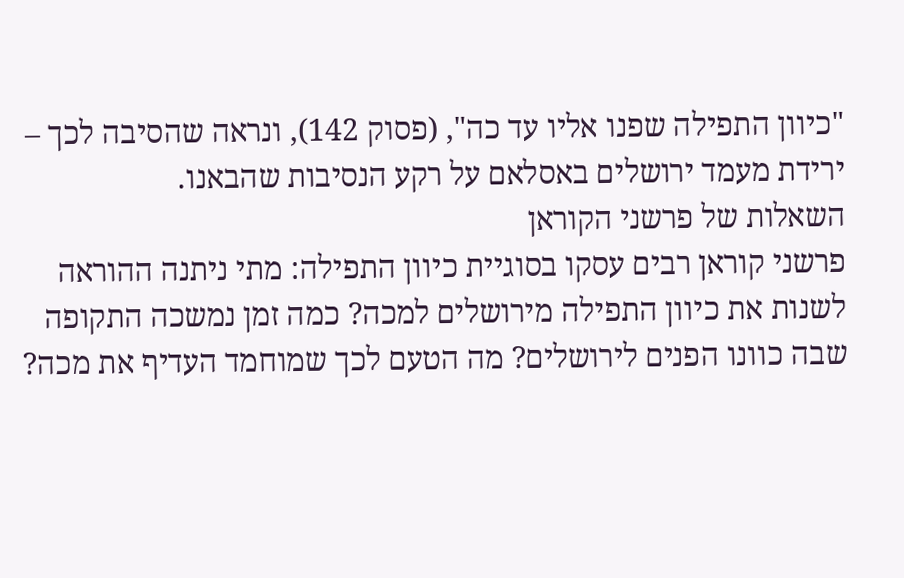"כיוון התפילה שפנו אליו עד כה", (פסוק 142), ונראה שהסיבה לכך – ירידת מעמד ירושלים באסלאם על רקע הנסיבות שהבאנו.
השאלות של פרשני הקוראן
פרשני קוראן רבים עסקו בסוגיית כיוון התפילה: מתי ניתנה ההוראה לשנות את כיוון התפילה מירושלים למכה? כמה זמן נמשכה התקופה שבה כוונו הפנים לירושלים? מה הטעם לכך שמוחמד העדיף את מכה?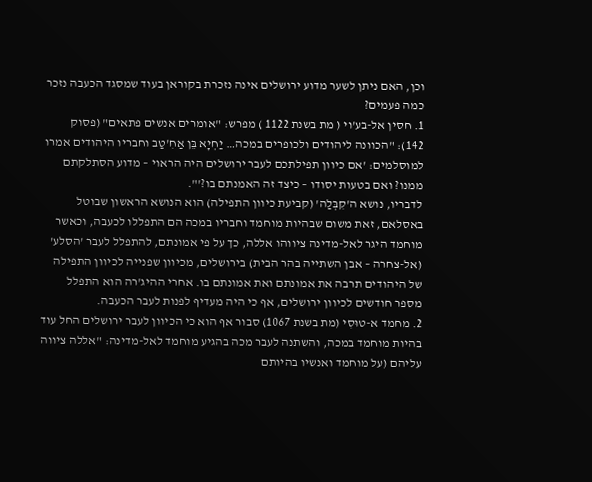וכן, האם ניתן לשער מדוע ירושלים אינה נזכרת בקוראן בעוד שמסגד הכעבה נזכר כמה פעמים?
1. חסין אל-בע'וי ( מת בשנת 1122 ) מפרש: "אומרים אנשים פתאים" (פסוק 142): "הכוונה ליהודים ולכופרים במכה… יַחְיָא בֵּן אַחִ'טַב וחבריו היהודים אמרו למוסלמים: 'אם כיוון תפילתכם לעבר ירושלים היה הראוי – מדוע הסתלקתם ממנו? ואם בטעות יסודו – כיצד זה האמנתם בו?'".
לדבריו, נושא ה'קִבְּלַה' (קביעת כיוון התפילה) הוא הנושא הראשון שבוטל באסלאם, זאת משום שבהיות מוחמד וחבריו במכה הם התפללו לכעבה, וכאשר מוחמד היגר לאל-מדינה ציווהו אללה, כך על פי אמונתם, להתפלל לעבר 'הסלע' (אל-צחרה – אבן השתייה בהר הבית) בירושלים, מכיוון שפנייה לכיוון התפילה של היהודים תרבה את אמונתם ואת אמונתם בו. אחרי ההיג'רה הוא התפלל מספר חודשים לכיוון ירושלים, אף כי היה מעדיף לפנות לעבר הכעבה.
2. מחמד א-טוּסִי (מת בשנת 1067) סבור אף הוא כי הכיוון לעבר ירושלים החל עוד בהיות מוחמד במכה, והשתנה לעבר מכה בהגיע מוחמד לאל-מדינה: "אללה ציווה עליהם (על מוחמד ואנשיו בהיותם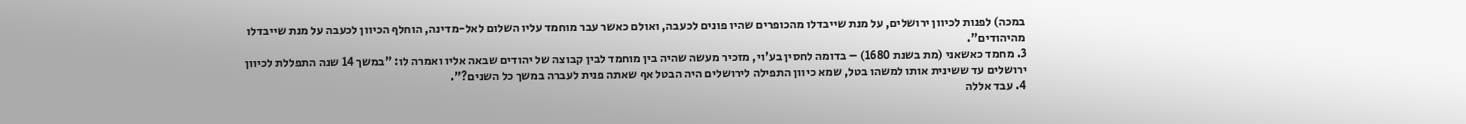במכה) לפנות לכיוון ירושלים, על מנת שייבדלו מהכופרים שהיו פונים לכעבה, ואולם כאשר עבר מוחמד עליו השלום לאל-מדינה, הוחלף הכיוון לכעבה על מנת שייבדלו מהיהודים".
3. מחמד כאשאני (מת בשנת 1680) – בדומה לחסין בע'וי, מזכיר מעשה שהיה בין מוחמד לבין קבוצה של יהודים שבאה אליו ואמרה לו: "במשך 14 שנה התפללת לכיוון ירושלים עד ששינית אותו למשהו בטל, שמא כיוון התפילה לירושלים היה הבטל אף שאתה פנית לעברה במשך כל השנים?".
4. עבד אללה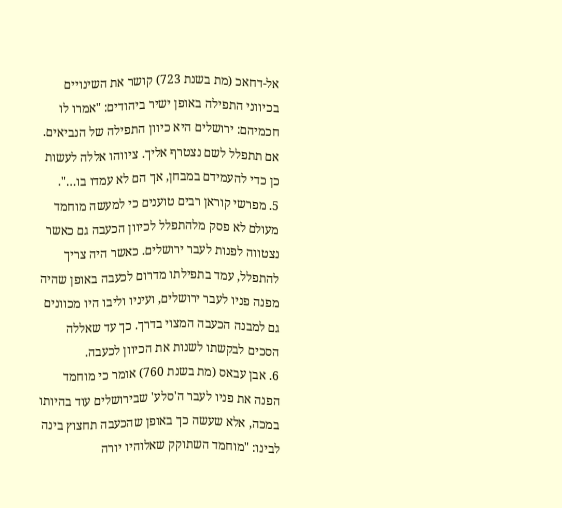אל-דחאכ (מת בשנת 723) קושר את השינויים בכיווני התפילה באופן ישיר ביהודים: "אמרו לו חכמיהם: ירושלים היא כיוון התפילה של הנביאים. אם תתפלל לשם נצטרף אליך. ציווהו אללה לעשות כן כדי להעמידם במבחן, אך הם לא עמדו בו…".
5. מפרשי קוראן רבים טוענים כי למעשה מוחמד מעולם לא פסק מלהתפלל לכיוון הכעבה גם כאשר נצטווה לפנות לעבר ירושלים. כאשר היה צריך להתפלל, עמד בתפילתו מדרום לכעבה באופן שהיה מפנה פניו לעבר ירושלים, ועיניו וליבו היו מכוונים גם למבנה הכעבה המצוי בדרך. כך עד שאללה הסכים לבקשתו לשנות את הכיוון לכעבה.
6. אבן עבאס (מת בשנת 760) אומר כי מוחמד הפנה את פניו לעבר ה'סלע' שבירושלים עוד בהיותו במכה, אלא שעשה כך באופן שהכעבה תחצוץ בינה לבינו: "מוחמד השתוקק שאלוהיו יורה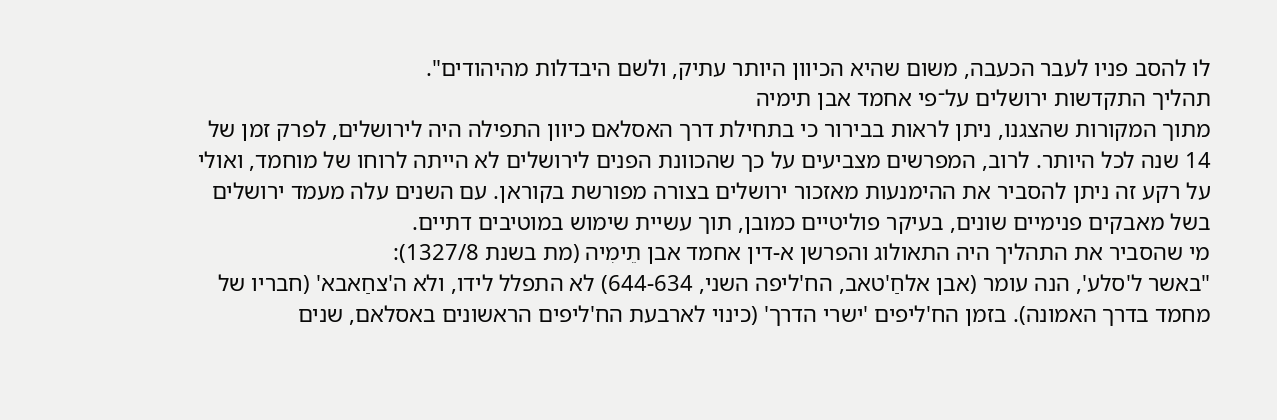לו להסב פניו לעבר הכעבה, משום שהיא הכיוון היותר עתיק, ולשם היבדלות מהיהודים".
תהליך התקדשות ירושלים על־פי אחמד אבן תימיה
מתוך המקורות שהצגנו, ניתן לראות בבירור כי בתחילת דרך האסלאם כיוון התפילה היה לירושלים, לפרק זמן של 14 שנה לכל היותר. לרוב, המפרשים מצביעים על כך שהכוונת הפנים לירושלים לא הייתה לרוחו של מוחמד, ואולי על רקע זה ניתן להסביר את ההימנעות מאזכור ירושלים בצורה מפורשת בקוראן. עם השנים עלה מעמד ירושלים בשל מאבקים פנימיים שונים, בעיקר פוליטיים כמובן, תוך עשיית שימוש במוטיבים דתיים.
מי שהסביר את התהליך היה התאולוג והפרשן א-דין אחמד אבן תֵימִיה (מת בשנת 1327/8):
"באשר ל'סלע', הנה עומר (אבן אלחַ'טאב, הח'ליפה השני, 644-634) לא התפלל לידו, ולא ה'צחַאבא' (חבריו של מחמד בדרך האמונה). בזמן הח'ליפים 'ישרי הדרך' (כינוי לארבעת הח'ליפים הראשונים באסלאם, שנים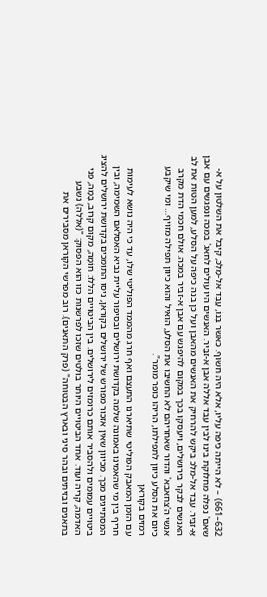632–661) – לא הייתה כיפה עליו, אלא היה חשוף. כאשר בְּנוֹ, עַבְּד אל-מַלְכּ, קיבל את השלטון על א-שאם' נפלה מחלוקת בינו לבין עבד אללה אבן א-זבַּיר. האנשים היו עולים לחאג' במכה ונפגשים עם אבן אַ-זבַּיר. עבד אל-מלכ ביקש להרחיק את האנשים מהאבן ועל כן בנה כיפה על הסלע, למען הטות את לב האנשים לבקר בירושלים, ויעסקו בכך במקום להיפגש עם אבן א-זביר במכה. אולם חכמי הדת מקרב אנשי ה'צחאבא' והדור שאחריהם לא החשיבו את הסלע, הואיל והוא כיוון תפילה מזויף… ומי שיקבע כיום את הסלע כיוון לתפילתו, הריהו כופר מומר".
רמזים בקוראן
עם הזמן המאבק הפוליטי שתיארנו התעצם ואף חרג מהממד הפוליטי שלו, עד כי היה נושא לעימות חריף בין מי שהאמינו באמונה שלמה בקדושת ירושלים ובסיפור עליית נביא האסלאם השמימה, ובין המסתייגים מכך. מכיוון שאין אזכור מפורש של ירושלים בקוראן, ניסו התומכים בקדושת ירושלים להציג ביטויים עמומים ולהסביר אותם כרומזים לירושלים. בין הביטויים הללו: חוֹמָה, מקום קרוב, בָּמָה, פני האדמה, קריה ועוד. אחד הביטויים היותר בולטים שזכו לפרשנות כזו הוא הפסוק: "(אללה) נשבע בתאנים ובזיתים ובהר סיני ובארץ הבטוחה" (פרק התאנים). רוב מפרשי הקוראן מסבירים את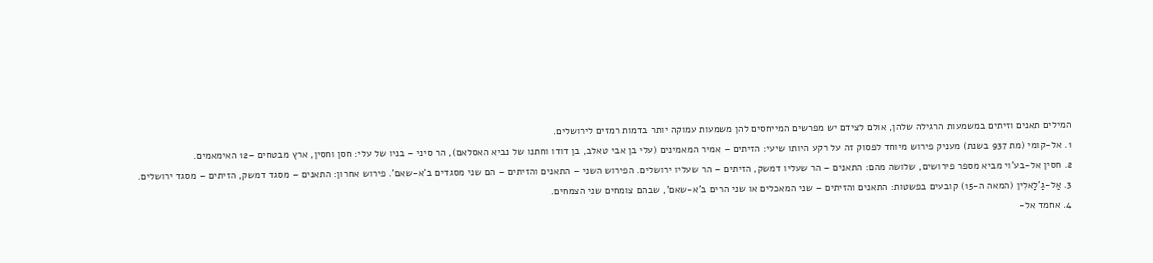המילים תאנים וזיתים במשמעות הרגילה שלהן, אולם לצידם יש מפרשים המייחסים להן משמעות עמוקה יותר בדמות רמזים לירושלים.
1. אל-קומי (מת 937 בשנת) מעניק פירוש מיוחד לפסוק זה על רקע היותו שיעי: הזיתים – אמיר המאמינים (עלי בן אבי טאלב, בן דודו וחתנו של נביא האסלאם), הר סיני – בניו של עלי: חסן וחסין, ארץ מבטחים –12 האימאמים.
2. חסין אל-בע'וי מביא מספר פירושים, שלושה מהם: התאנים – הר שעליו דמשק, הזיתים – הר שעליו ירושלים. הפירוש השני – התאנים והזיתים – הם שני מסגדים ב'א-שאם'. פירוש אחרון: התאנים – מסגד דמשק, הזיתים – מסגד ירושלים.
3. אַל-גַ'לַאלִין (המאה ה-15) קובעים בפשטות: התאנים והזיתים – שני המאכלים או שני הרים ב'א-שאם', שבהם צומחים שני הצמחים.
4. אחמד אל-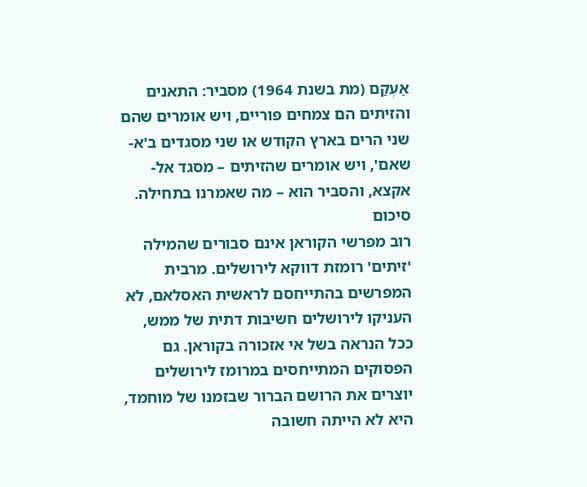אַעְקַם (מת בשנת 1964) מסביר: התאנים והזיתים הם צמחים פוריים, ויש אומרים שהם שני הרים בארץ הקודש או שני מסגדים ב'א-שאם', ויש אומרים שהזיתים – מסגד אל-אקצא, והסביר הוא – מה שאמרנו בתחילה.
סיכום
רוב מפרשי הקוראן אינם סבורים שהמילה 'זיתים' רומזת דווקא לירושלים. מרבית המפרשים בהתייחסם לראשית האסלאם, לא העניקו לירושלים חשיבות דתית של ממש, ככל הנראה בשל אי אזכורה בקוראן. גם הפסוקים המתייחסים במרומז לירושלים יוצרים את הרושם הברור שבזמנו של מוחמד, היא לא הייתה חשובה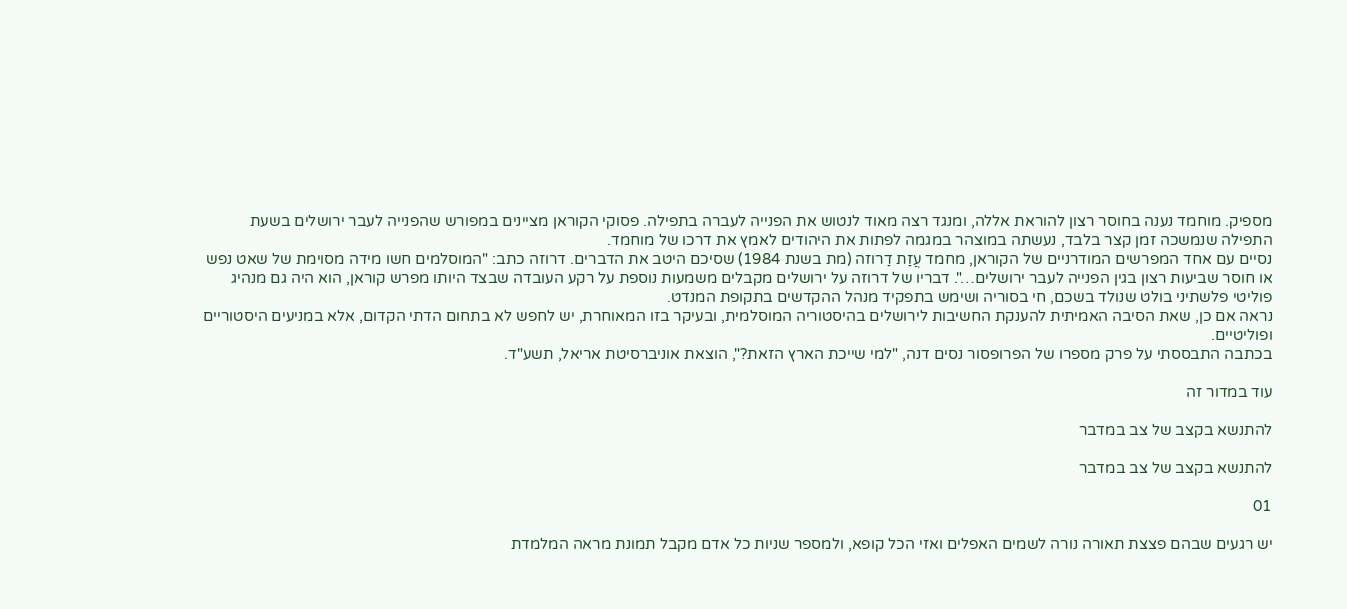מספיק. מוחמד נענה בחוסר רצון להוראת אללה, ומנגד רצה מאוד לנטוש את הפנייה לעברה בתפילה. פסוקי הקוראן מציינים במפורש שהפנייה לעבר ירושלים בשעת התפילה שנמשכה זמן קצר בלבד, נעשתה במוצהר במגמה לפתות את היהודים לאמץ את דרכו של מוחמד.
נסיים עם אחד המפרשים המודרניים של הקוראן, מחמד עֲזַת דַרוזה (מת בשנת 1984) שסיכם היטב את הדברים. דרוזה כתב: "המוסלמים חשו מידה מסוימת של שאט נפש או חוסר שביעות רצון בגין הפנייה לעבר ירושלים…". דבריו של דרוזה על ירושלים מקבלים משמעות נוספת על רקע העובדה שבצד היותו מפרש קוראן, הוא היה גם מנהיג פוליטי פלשתיני בולט שנולד בשכם, חי בסוריה ושימש בתפקיד מנהל ההקדשים בתקופת המנדט.
נראה אם כן, שאת הסיבה האמיתית להענקת החשיבות לירושלים בהיסטוריה המוסלמית, ובעיקר בזו המאוחרת, יש לחפש לא בתחום הדתי הקדום, אלא במניעים היסטוריים ופוליטיים.
בכתבה התבססתי על פרק מספרו של הפרופסור נסים דנה, "למי שייכת הארץ הזאת?", הוצאת אוניברסיטת אריאל, תשע"ד.

עוד במדור זה

להתנשא בקצב של צב במדבר

להתנשא בקצב של צב במדבר

01

יש רגעים שבהם פצצת תאורה נורה לשמים האפלים ואזי הכל קופא, ולמספר שניות כל אדם מקבל תמונת מראה המלמדת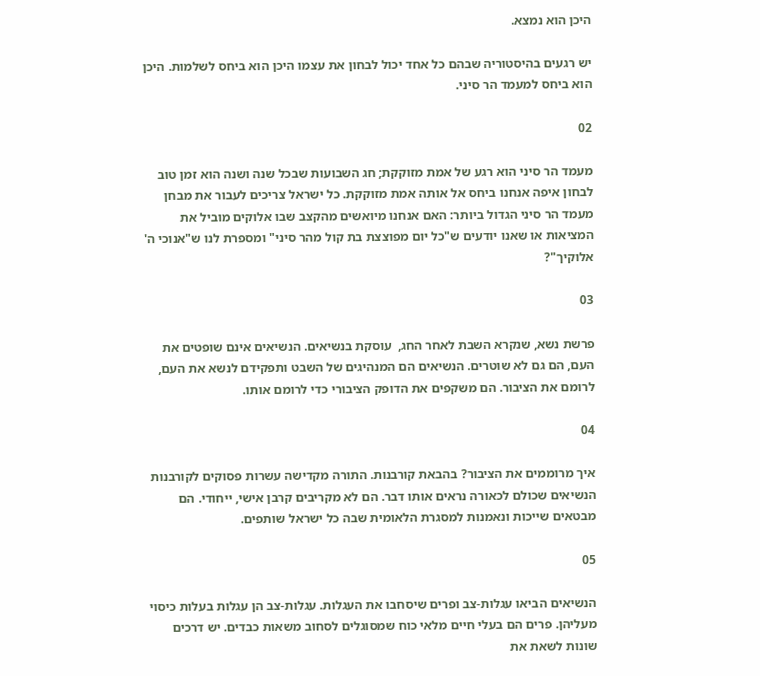היכן הוא נמצא.

יש רגעים בהיסטוריה שבהם כל אחד יכול לבחון את עצמו היכן הוא ביחס לשלמות. היכן הוא ביחס למעמד הר סיני.

02

מעמד הר סיני הוא רגע של אמת מזוקקת; חג השבועות שבכל שנה ושנה הוא זמן טוב לבחון איפה אנחנו ביחס אל אותה אמת מזוקקת. כל ישראל צריכים לעבור את מבחן מעמד הר סיני הגדול ביותר: האם אנחנו מיואשים מהקצב שבו אלוקים מוביל את המציאות או שאנו יודעים ש"כל יום מפוצצת בת קול מהר סיני" ומספרת לנו ש"אנוכי ה' אלוקיך"?

03

פרשת נשא, שנקרא השבת לאחר החג,  עוסקת בנשיאים. הנשיאים אינם שופטים את העם, הם גם לא שוטרים. הנשיאים הם המנהיגים של השבט ותפקידם לנשא את העם, לרומם את הציבור. הם משקפים את הדופק הציבורי כדי לרומם אותו.

04

איך מרוממים את הציבור? בהבאת קורבנות. התורה מקדישה עשרות פסוקים לקורבנות הנשיאים שכולם לכאורה נראים אותו דבר. הם לא מקריבים קרבן אישי, ייחודי. הם מבטאים שייכות ונאמנות למסגרת הלאומית שבה כל ישראל שותפים.

05

הנשיאים הביאו עגלות-צב ופרים שיסחבו את העגלות. עגלות-צב הן עגלות בעלות כיסוי מעליהן. פרים הם בעלי חיים מלאי כוח שמסוגלים לסחוב משאות כבדים. יש דרכים שונות לשאת את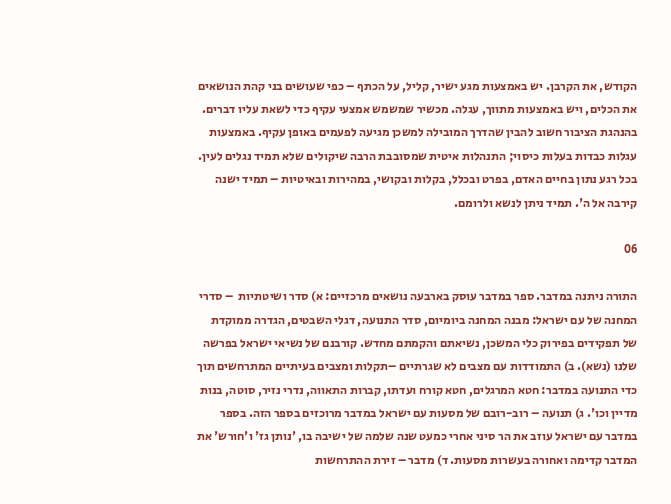הקודש, את הקרבן. יש באמצעות מגע ישיר, קליל, על הכתף – כפי שעושים בני קהת הנושאים את הכלים, ויש באמצעות מתווך, עגלה. מכשיר שמשמש אמצעי עקיף כדי לשאת עליו דברים. בהנהגת הציבור חשוב להבין שהדרך המובילה למשכן מגיעה לפעמים באופן עקיף. באמצעות  עגלות כבדות בעלות כיסוי; התנהלות איטית שמסובבת הרבה שיקולים שלא תמיד נגלים לעין. בכל רגע נתון בחיים האדם, בפרט ובכלל, בקלות ובקושי, במהירות ובאיטיות – תמיד ישנה קירבה אל ה'. תמיד ניתן לנשא ולרומם.

06

התורה ניתנה במדבר. ספר במדבר עוסק בארבעה נושאים מרכזיים: א) סדר ושיטתיות  – סדרי המחנה של עם ישראל: מבנה המחנה ביומיום, סדר התנועה, דגלי השבטים, הגדרה ממוקדת של תפקידים בפירוק כלי המשכן, נשיאתם והקמתם מחדש. קורבנם של נשיאי ישראל בפרשה שלנו (נשא). ב) התמודדות עם מצבים לא שגרתיים –תקלות ומצבים בעיתיים המתרחשים תוך כדי התנועה במדבר: חטא המרגלים, חטא קורח ועדתו, קברות התאווה, נדרי נזיר, סוטה, בנות מדיין וכו'. ג) תנועה – רוב-רובם של מסעות עם ישראל במדבר מרוכזים בספר הזה. בספר במדבר עם ישראל עוזב את הר סיני אחרי כמעט שנה שלמה של ישיבה בו, 'נותן גז' ו'חורש' את המדבר קדימה ואחורה בעשרות מסעות. ד) מדבר – זירת ההתרחשות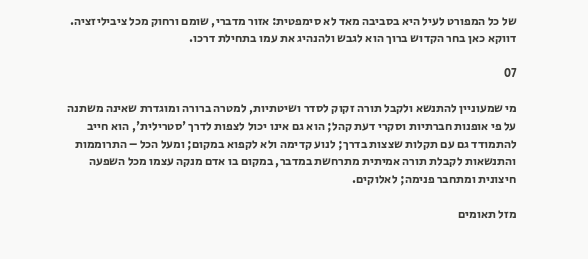של כל המפורט לעיל היא בסביבה מאד לא סימפטית: אזור מדברי, שומם ורחוק מכל ציביליזציה. דווקא כאן בחר הקדוש ברוך הוא לגבש ולהנהיג את עמו בתחילת דרכו.

07

מי שמעוניין להתנשא ולקבל תורה זקוק לסדר ושיטתיות, למטרה ברורה ומוגדרת שאינה משתנה על פי אופנות חברתיות וסקרי דעת קהל; הוא גם אינו יכול לצפות לדרך 'סטרילית', הוא חייב להתמודד גם עם תקלות שצצות בדרך; לנוע קדימה ולא לקפוא במקום; ומעל הכל – התרוממות והתנשאות לקבלת תורה אמיתית מתרחשת במדבר, במקום בו אדם מנקה עצמו מכל השפעה חיצונית ומתחבר פנימה; לאלוקים.

מזל תאומים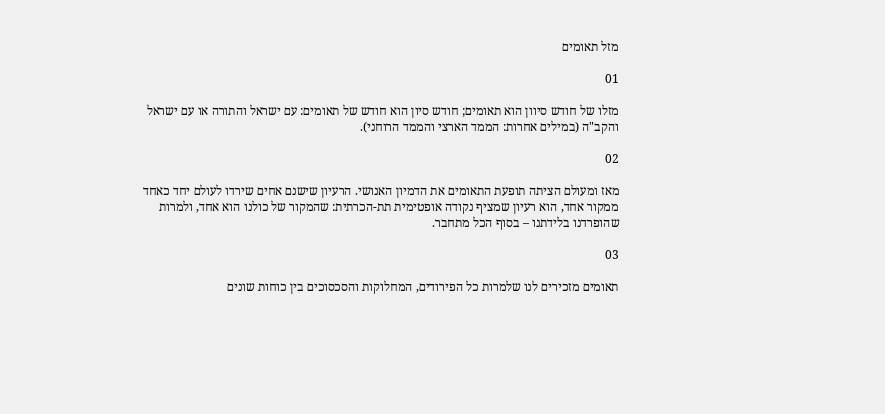מזל תאומים

01

מזלו של חודש סיוון הוא תאומים; חודש סיון הוא חודש של תאומים: עם ישראל והתורה או עם ישראל והקב"ה (במילים אחרות: הממד הארצי והממד הרוחני).

02

מאז ומעולם הציתה תופעת התאומים את הדמיון האנושי. הרעיון שישנם אחים שירדו לעולם יחד כאחד ממקור אחד, הוא רעיון שמציף נקודה אופטימית תת-הכרתית: שהמקור של כולנו הוא אחד, ולמרות שהופרדנו בלידתנו – בסוף הכל מתחבר.

03

תאומים מזכירים לנו שלמרות כל הפירודים, המחלוקות והסכסוכים בין כוחות שונים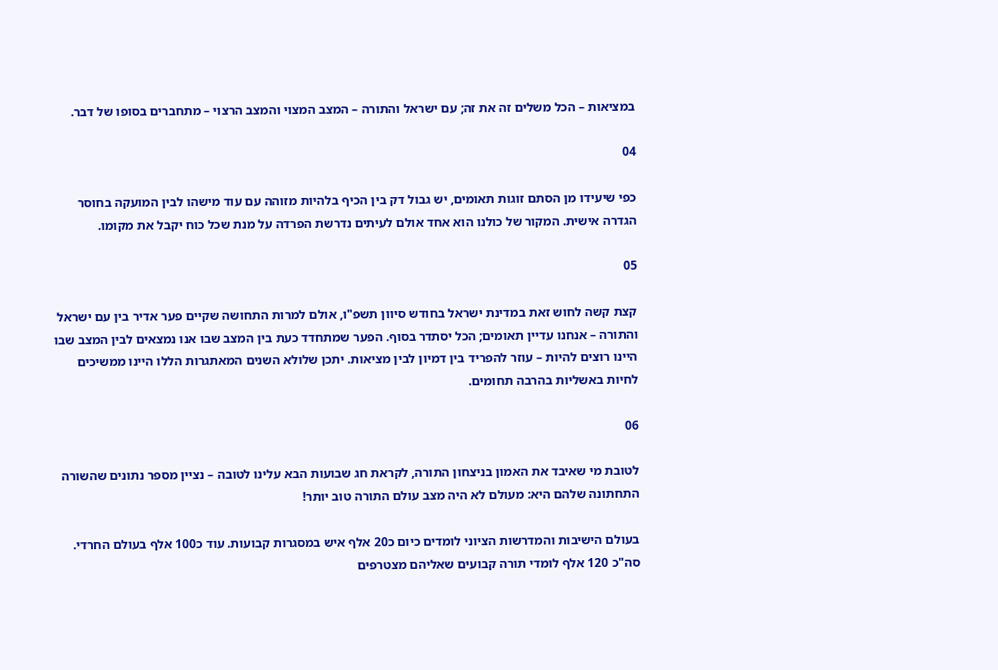במציאות – הכל משלים זה את זה; עם ישראל והתורה – המצב המצוי והמצב הרצוי – מתחברים בסופו של דבר.

04

כפי שיעידו מן הסתם זוגות תאומים, יש גבול דק בין הכיף בלהיות מזוהה עם עוד מישהו לבין המועקה בחוסר הגדרה אישית. המקור של כולנו הוא אחד אולם לעיתים נדרשת הפרדה על מנת שכל כוח יקבל את מקומו.

05

קצת קשה לחוש זאת במדינת ישראל בחודש סיוון תשפ"ו, אולם למרות התחושה שקיים פער אדיר בין עם ישראל והתורה – אנחנו עדיין תאומים; הכל יסתדר בסוף. הפער שמתחדד כעת בין המצב שבו אנו נמצאים לבין המצב שבו היינו רוצים להיות – עוזר להפריד בין דמיון לבין מציאות. יתכן שלולא השנים המאתגרות הללו היינו ממשיכים לחיות באשליות בהרבה תחומים.

06

לטובת מי שאיבד את האמון בניצחון התורה, לקראת חג שבועות הבא עלינו לטובה – נציין מספר נתונים שהשורה התחתונה שלהם היא: מעולם לא היה מצב עולם התורה טוב יותר!

בעולם הישיבות והמדרשות הציוני לומדים כיום כ20 אלף איש במסגרות קבועות. עוד כ100 אלף בעולם החרדי. סה"כ 120 אלף לומדי תורה קבועים שאליהם מצטרפים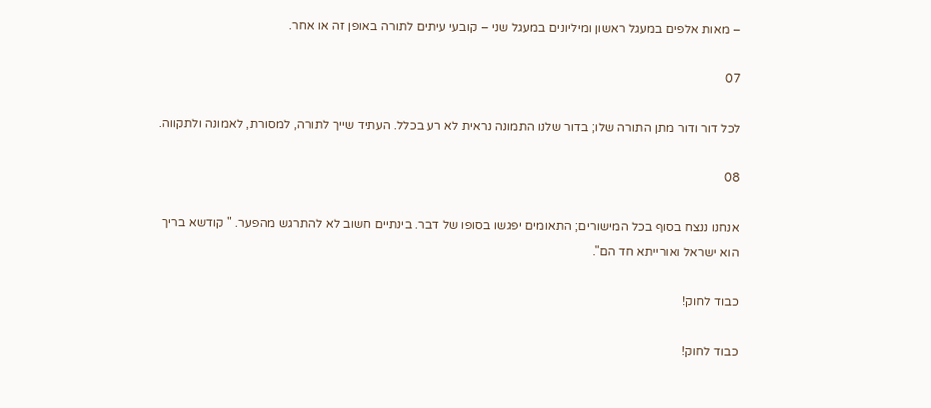– מאות אלפים במעגל ראשון ומיליונים במעגל שני – קובעי עיתים לתורה באופן זה או אחר.

07

לכל דור ודור מתן התורה שלו; בדור שלנו התמונה נראית לא רע בכלל. העתיד שייך לתורה, למסורת, לאמונה ולתקווה.

08

אנחנו ננצח בסוף בכל המישורים; התאומים יפגשו בסופו של דבר. בינתיים חשוב לא להתרגש מהפער. " קודשא בריך הוא ישראל ואורייתא חד הם".

כבוד לחוק!

כבוד לחוק!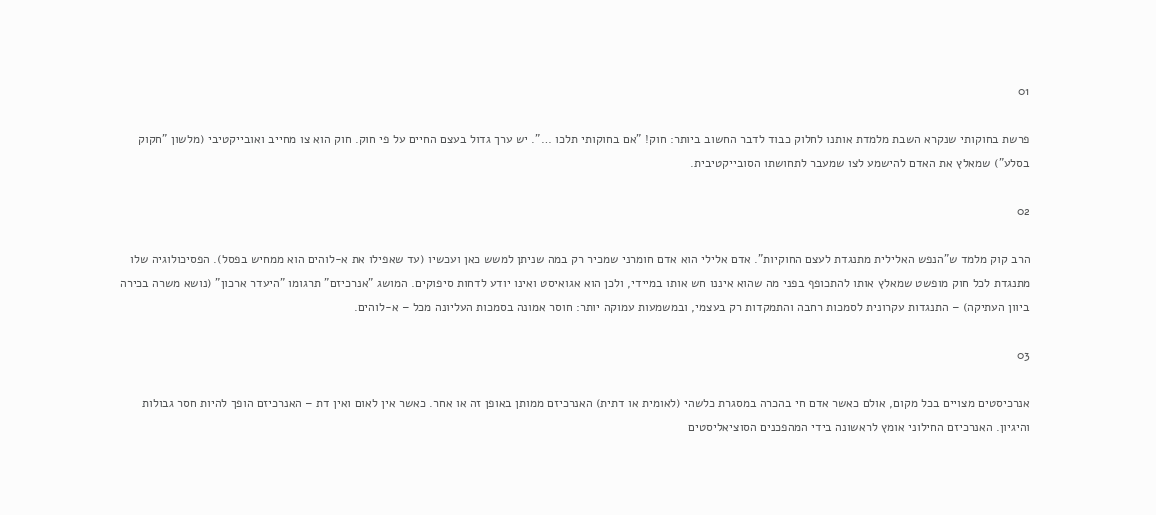01

פרשת בחוקותי שנקרא השבת מלמדת אותנו לחלוק כבוד לדבר החשוב ביותר: חוק! "אם בחוקותי תלכו …". יש ערך גדול בעצם החיים על פי חוק. חוק הוא צו מחייב ואובייקטיבי (מלשון "חקוק בסלע") שמאלץ את האדם להישמע לצו שמעבר לתחושתו הסובייקטיבית.

02

הרב קוק מלמד ש"הנפש האלילית מתנגדת לעצם החוקיות". אדם אלילי הוא אדם חומרני שמכיר רק במה שניתן למשש כאן ועכשיו (עד שאפילו את א-לוהים הוא ממחיש בפסל). הפסיכולוגיה שלו מתנגדת לכל חוק מופשט שמאלץ אותו להתכופף בפני מה שהוא איננו חש אותו במיידי, ולכן הוא אגואיסט ואינו יודע לדחות סיפוקים. המושג "אנרכיזם" תרגומו "היעדר ארכון" (נושא משרה בכירה ביוון העתיקה) – התנגדות עקרונית לסמכות רחבה והתמקדות רק בעצמי, ובמשמעות עמוקה יותר: חוסר אמונה בסמכות העליונה מכל – א-לוהים.

03

אנרכיסטים מצויים בכל מקום, אולם כאשר אדם חי בהכרה במסגרת כלשהי (לאומית או דתית) האנרכיזם ממותן באופן זה או אחר. כאשר אין לאום ואין דת – האנרכיזם הופך להיות חסר גבולות והיגיון. האנרכיזם החילוני אומץ לראשונה בידי המהפכנים הסוציאליסטים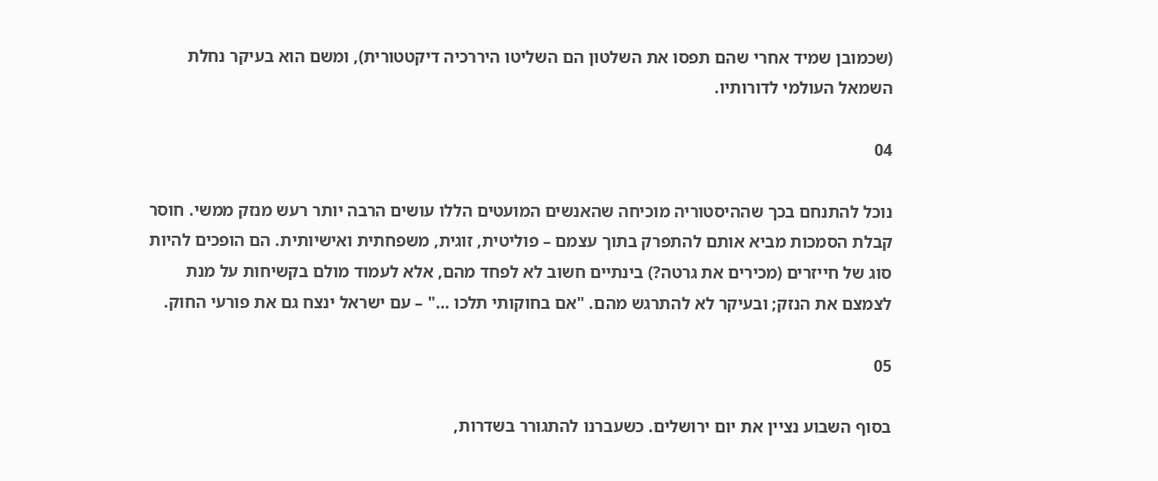(שכמובן שמיד אחרי שהם תפסו את השלטון הם השליטו היררכיה דיקטטורית), ומשם הוא בעיקר נחלת השמאל העולמי לדורותיו.

04

נוכל להתנחם בכך שההיסטוריה מוכיחה שהאנשים המועטים הללו עושים הרבה יותר רעש מנזק ממשי. חוסר קבלת הסמכות מביא אותם להתפרק בתוך עצמם – פוליטית, זוגית, משפחתית ואישיותית. הם הופכים להיות סוג של חייזרים (מכירים את גרטה?) בינתיים חשוב לא לפחד מהם, אלא לעמוד מולם בקשיחות על מנת לצמצם את הנזק; ובעיקר לא להתרגש מהם. "אם בחוקותי תלכו …" – עם ישראל ינצח גם את פורעי החוק.

05

בסוף השבוע נציין את יום ירושלים. כשעברנו להתגורר בשדרות,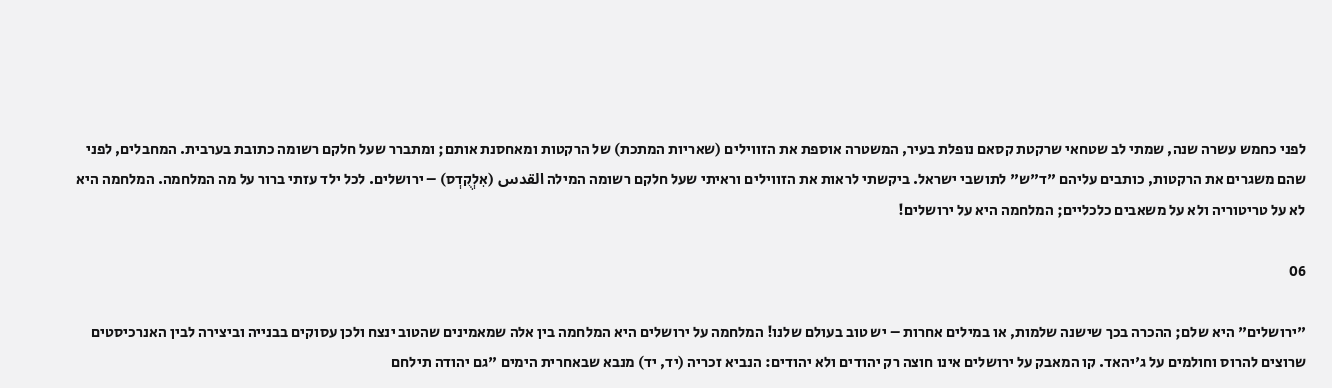לפני כחמש עשרה שנה, שמתי לב שטחאי שרקטת קסאם נופלת בעיר, המשטרה אוספת את הזווילים (שאריות המתכת) של הרקטות ומאחסנת אותם; ומתברר שעל חלקם רשומה כתובת בערבית. המחבלים, לפני שהם משגרים את הרקטות, כותבים עליהם "ד"ש" לתושבי ישראל. ביקשתי לראות את הזווילים וראיתי שעל חלקם רשומה המילה القدس (אִלְקֻדְס) – ירושלים. לכל ילד עזתי ברור על מה המלחמה. המלחמה היא לא על טריטוריה ולא על משאבים כלכליים; המלחמה היא על ירושלים!

06

"ירושלים" היא שלם; ההכרה בכך שישנה שלמות, או במילים אחרות – יש טוב בעולם שלנו! המלחמה על ירושלים היא המלחמה בין אלה שמאמינים שהטוב ינצח ולכן עסוקים בבנייה וביצירה לבין האנרכיסטים שרוצים להרוס וחולמים על ג'יהאד. קו המאבק על ירושלים אינו חוצה רק יהודים ולא יהודים: הנביא זכריה (יד, יד) מנבא שבאחרית הימים "גם יהודה תילחם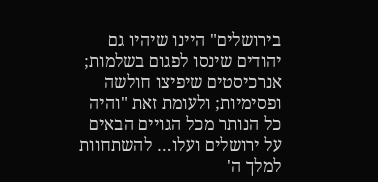בירושלים" היינו שיהיו גם יהודים שינסו לפגום בשלמות; אנרכיסטים שיפיצו חולשה ופסימיות; ולעומת זאת "והיה כל הנותר מכל הגויים הבאים על ירושלים ועלו… להשתחוות למלך ה'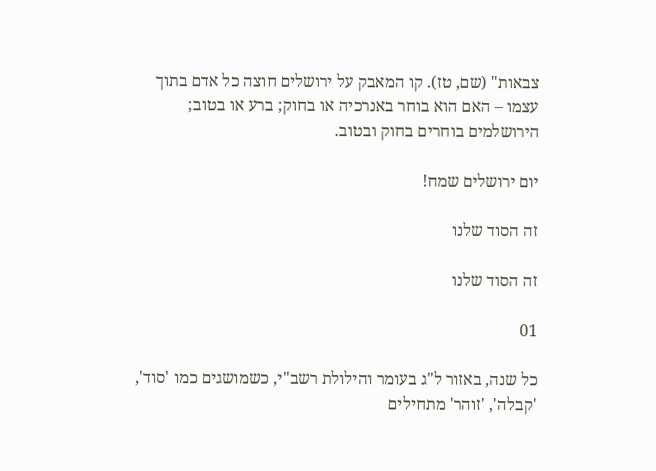צבאות" (שם, טז). קו המאבק על ירושלים חוצה כל אדם בתוך עצמו – האם הוא בוחר באנרכיה או בחוק; ברע או בטוב; הירושלמים בוחרים בחוק ובטוב.

יום ירושלים שמח!

זה הסוד שלנו

זה הסוד שלנו

01

כל שנה, באזור ל"ג בעומר והילולת רשב"י, כשמושגים כמו 'סוד', 'קבלה', 'זוהר' מתחילים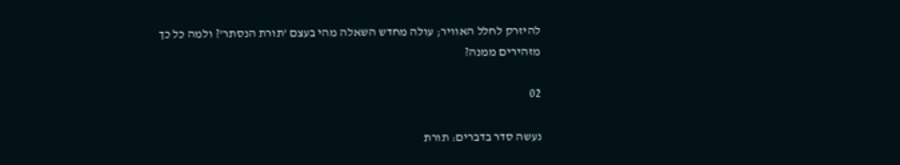להיזרק לחלל האוויר; עולה מחדש השאלה מהי בעצם 'תורת הנסתר'? ולמה כל כך מזהירים ממנה?

02

נעשה סדר בדברים: תורת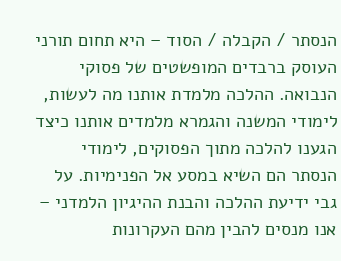הנסתר / הקבלה / הסוד – היא תחום תורני העוסק ברבדים המופשטים של פסוקי הנבואה. ההלכה מלמדת אותנו מה לעשות, לימודי המשנה והגמרא מלמדים אותנו כיצד הגענו להלכה מתוך הפסוקים, לימודי הנסתר הם השיא במסע אל הפנימיות. על גבי ידיעת ההלכה והבנת ההיגיון הלמדני – אנו מנסים להבין מהם העקרונות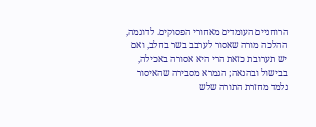הרוחניים העומדים מאחורי הפסוקים. לדוגמה, ההלכה מורה שאסור לערבב בשר בחלב, ואם יש תערובת כזאת הרי היא אסורה באכילה, בבישול ובהנאה; הגמרא מסבירה שהאיסור נלמד מחזרת התורה שלש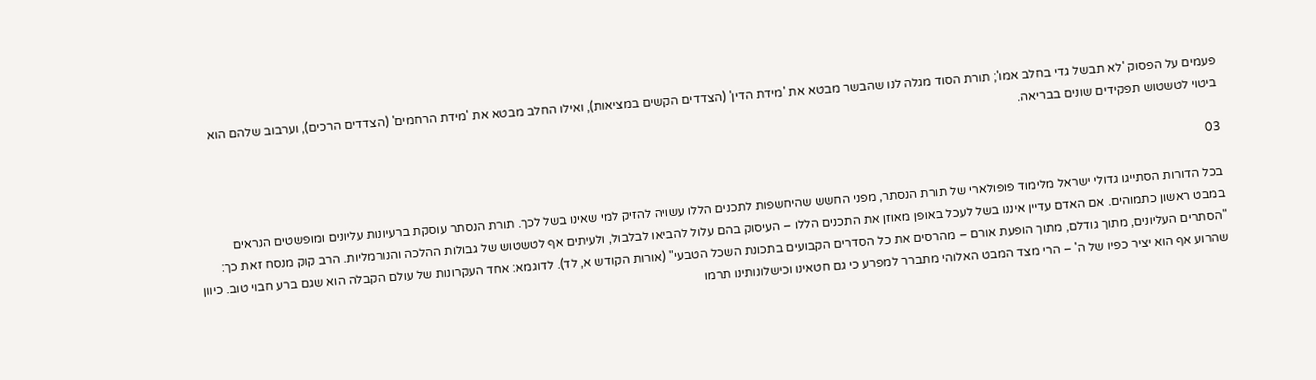פעמים על הפסוק 'לא תבשל גדי בחלב אמו'; תורת הסוד מגלה לנו שהבשר מבטא את 'מידת הדין' (הצדדים הקשים במציאות), ואילו החלב מבטא את 'מידת הרחמים' (הצדדים הרכים), וערבוב שלהם הוא ביטוי לטשטוש תפקידים שונים בבריאה.

03

בכל הדורות הסתייגו גדולי ישראל מלימוד פופולארי של תורת הנסתר, מפני החשש שהיחשפות לתכנים הללו עשויה להזיק למי שאינו בשל לכך. תורת הנסתר עוסקת ברעיונות עליונים ומופשטים הנראים במבט ראשון כתמוהים. אם האדם עדיין איננו בשל לעכל באופן מאוזן את התכנים הללו – העיסוק בהם עלול להביאו לבלבול, ולעיתים אף לטשטוש של גבולות ההלכה והנורמליות. הרב קוק מנסח זאת כך: "הסתרים העליונים, מתוך גודלם, מתוך הופעת אורם – מהרסים את כל הסדרים הקבועים בתכונת השכל הטבעי" (אורות הקודש א, לד). לדוגמא: אחד העקרונות של עולם הקבלה הוא שגם ברע חבוי טוב. כיוון שהרוע אף הוא יציר כפיו של ה' – הרי מצד המבט האלוהי מתברר למפרע כי גם חטאינו וכישלונותינו תרמו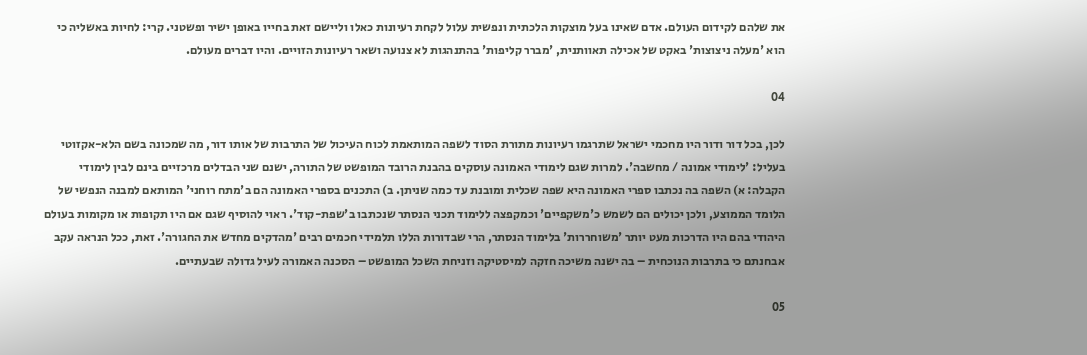את שלהם לקידום העולם. אדם שאינו בעל מוצקות הלכתית ונפשית עלול לקחת רעיונות כאלו וליישם זאת בחייו באופן ישיר ופשטני. קרי: לחיות באשליה כי הוא 'מעלה ניצוצות' באקט של אכילה תאוותנית, 'מברר קליפות' בהתנהגות לא צנועה ושאר רעיונות הזויים. והיו דברים מעולם.

04

לכן, בכל דור ודור היו מחכמי ישראל שתרגמו רעיונות מתורת הסוד לשפה המותאמת לכוח העיכול של התרבות של אותו דור, מה שמכונה בשם הלא-אקזוטי בעליל: 'לימודי אמונה / מחשבה'. למרות שגם לימודי האמונה עוסקים בהבנת הרובד המופשט של התורה, ישנם שני הבדלים מרכזיים בינם לבין לימודי הקבלה: א) השפה בה נכתבו ספרי האמונה היא שפה שכלית ומובנת עד כמה שניתן. ב) התכנים בספרי האמונה הם ב'מתח רוחני' המותאם למבנה הנפשי של הלומד הממוצע, ולכן יכולים הם לשמש כ'משקפיים' וכמקפצה ללימוד תכני הנסתר שנכתבו ב'שפת-קוד'. ראוי להוסיף שגם אם היו תקופות או מקומות בעולם היהודי בהם היו הדרכות מעט יותר 'משוחררות' בלימוד הנסתר, הרי שבדורות הללו תלמידי חכמים רבים 'מהדקים מחדש את החגורה'. זאת, ככל הנראה עקב אבחנתם כי בתרבות הנוכחית – בה ישנה משיכה חזקה למיסטיקה וזניחת השכל המופשט – הסכנה האמורה לעיל גדולה שבעתיים.

05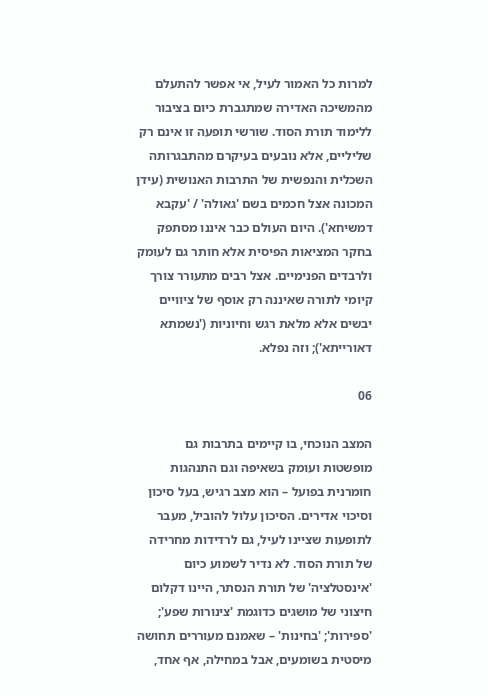למרות כל האמור לעיל, אי אפשר להתעלם מהמשיכה האדירה שמתגברת כיום בציבור ללימוד תורת הסוד. שורשי תופעה זו אינם רק שליליים, אלא נובעים בעיקרם מהתבגרותה השכלית והנפשית של התרבות האנושית (עידן המכונה אצל חכמים בשם 'גאולה' / 'עקבא דמשיחא'). היום העולם כבר איננו מסתפק בחקר המציאות הפיסית אלא חותר גם לעומק ולרבדים הפנימיים. אצל רבים מתעורר צורך קיומי לתורה שאיננה רק אוסף של ציוויים יבשים אלא מלאת רגש וחיוניות ('נשמתא דאורייתא'); וזה נפלא.

06

המצב הנוכחי, בו קיימים בתרבות גם מופשטות ועומק בשאיפה וגם התנהגות חומרנית בפועל – הוא מצב רגיש, בעל סיכון וסיכוי אדירים. הסיכון עלול להוביל, מעבר לתופעות שציינו לעיל, גם לרדידות מחרידה של תורת הסוד. לא נדיר לשמוע כיום 'אינסטלציה' של תורת הנסתר, היינו דקלום חיצוני של מושגים כדוגמת 'צינורות שפע'; 'ספירות'; 'בחינות' – שאמנם מעוררים תחושה מיסטית בשומעים, אבל במחילה, אף אחד,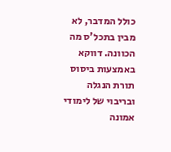כולל המדבר, לא מבין בתכל'ס מה הכוונה. דווקא באמצעות ביסוס תורת הנגלה ובריבוי של לימודי אמונה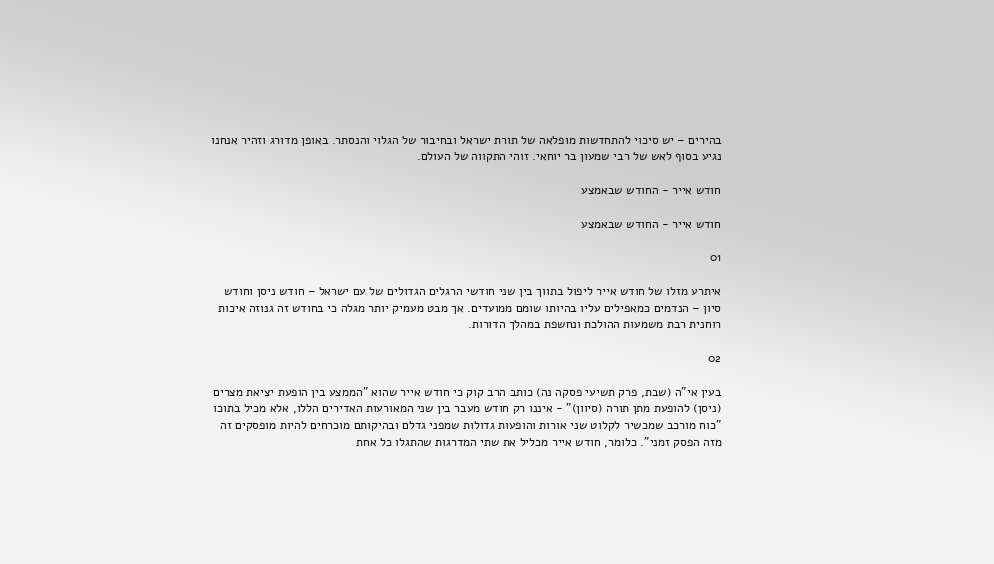בהירים – יש סיכוי להתחדשות מופלאה של תורת ישראל ובחיבור של הגלוי והנסתר. באופן מדורג וזהיר אנחנו נגיע בסוף לאש של רבי שמעון בר יוחאי. זוהי התקווה של העולם.

חודש אייר - החודש שבאמצע

חודש אייר - החודש שבאמצע

01

איתרע מזלו של חודש אייר ליפול בתווך בין שני חודשי הרגלים הגדולים של עם ישראל – חודש ניסן וחודש סיון – הנדמים כמאפילים עליו בהיותו שומם ממועדים. אך מבט מעמיק יותר מגלה כי בחודש זה גנוזה איכות רוחנית רבת משמעות ההולכת ונחשפת במהלך הדורות.

02

בעין אי"ה (שבת, פרק תשיעי פסקה נה) כותב הרב קוק כי חודש אייר שהוא "הממצע בין הופעת יציאת מצרים (ניסן) להופעת מתן תורה (סיוון)" - איננו רק חודש מעבר בין שני המאורעות האדירים הללו, אלא מכיל בתוכו "כוח מורכב שמכשיר לקלוט שני אורות והופעות גדולות שמפני גדלם ובהיקותם מוכרחים להיות מופסקים זה מזה הפסק זמני". כלומר, חודש אייר מכליל את שתי המדרגות שהתגלו כל אחת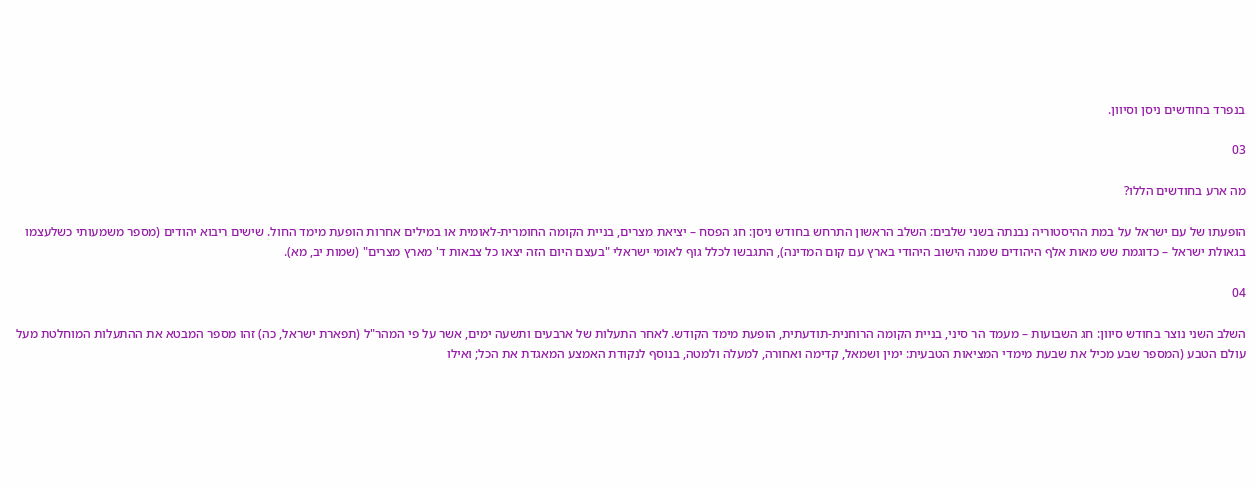בנפרד בחודשים ניסן וסיוון.

03

מה ארע בחודשים הללו?

הופעתו של עם ישראל על במת ההיסטוריה נבנתה בשני שלבים: השלב הראשון התרחש בחודש ניסן: חג הפסח – יציאת מצרים, בניית הקומה החומרית-לאומית או במילים אחרות הופעת מימד החול. שישים ריבוא יהודים (מספר משמעותי כשלעצמו בגאולת ישראל – כדוגמת שש מאות אלף היהודים שמנה הישוב היהודי בארץ עם קום המדינה), התגבשו לכלל גוף לאומי ישראלי "בעצם היום הזה יצאו כל צבאות ד' מארץ מצרים" (שמות יב, מא).

04

השלב השני נוצר בחודש סיוון: חג השבועות – מעמד הר סיני, בניית הקומה הרוחנית-תודעתית, הופעת מימד הקודש. לאחר התעלות של ארבעים ותשעה ימים, אשר על פי המהר"ל (תפארת ישראל, כה) זהו מספר המבטא את ההתעלות המוחלטת מעל עולם הטבע (המספר שבע מכיל את שבעת מימדי המציאות הטבעית: ימין ושמאל, קדימה ואחורה, למעלה ולמטה, בנוסף לנקודת האמצע המאגדת את הכל; ואילו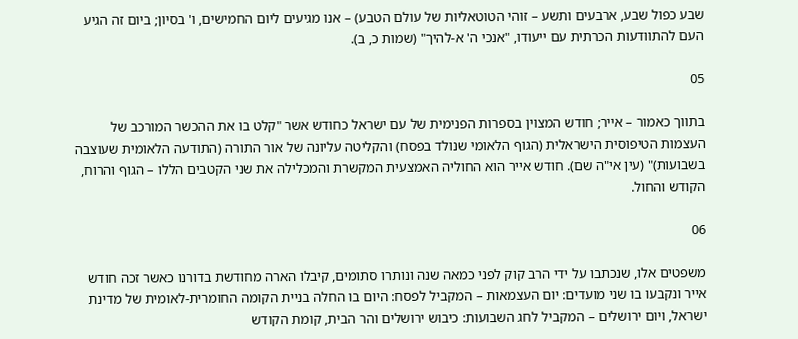שבע כפול שבע, ארבעים ותשע – זוהי הטוטאליות של עולם הטבע) – אנו מגיעים ליום החמישים, ו' בסיון; ביום זה הגיע העם להתוודעות הכרתית עם ייעודו, "אנכי ה' א-להיך" (שמות כ, ב).

05

בתווך כאמור – אייר; חודש המצוין בספרות הפנימית של עם ישראל כחודש אשר "קלט בו את ההכשר המורכב של העצמות הטיפוסית הישראלית (הגוף הלאומי שנולד בפסח) והקליטה עליונה של אור התורה (התודעה הלאומית שעוצבה בשבועות)" (עין אי"ה שם). חודש אייר הוא החוליה האמצעית המקשרת והמכלילה את שני הקטבים הללו – הגוף והרוח, הקודש והחול.

06

משפטים אלו, שנכתבו על ידי הרב קוק לפני כמאה שנה ונותרו סתומים, קיבלו הארה מחודשת בדורנו כאשר זכה חודש אייר ונקבעו בו שני מועדים: יום העצמאות – המקביל לפסח: היום בו החלה בניית הקומה החומרית-לאומית של מדינת ישראל, ויום ירושלים – המקביל לחג השבועות: כיבוש ירושלים והר הבית, קומת הקודש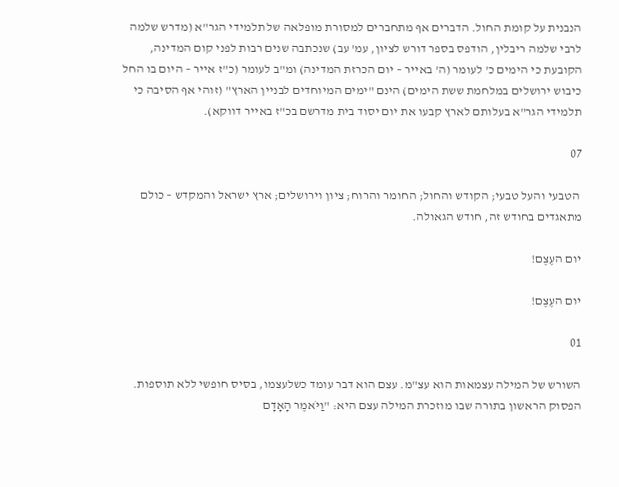הנבנית על קומת החול. הדברים אף מתחברים למסורת מופלאה של תלמידי הגר"א (מדרש שלמה לרבי שלמה ריבלין, הודפס בספר דורש לציון, עמ' עב) שנכתבה שנים רבות לפני קום המדינה, הקובעת כי הימים כ' לעומר (ה' באייר – יום הכרזת המדינה) ומ"ב לעומר (כ"ז אייר – היום בו החל כיבוש ירושלים במלחמת ששת הימים) הינם "ימים המיוחדים לבניין הארץ" (זוהי אף הסיבה כי תלמידי הגר"א בעלותם לארץ קבעו את יום יסוד בית מדרשם בכ"ז באייר דווקא).

07

 הטבעי והעל טבעי; הקודש והחול; החומר והרוח; ציון וירושלים; ארץ ישראל והמקדש – כולם מתאגדים בחודש זה, חודש הגאולה.

יום העֶצֶם!

יום העֶצֶם!

01

השורש של המילה עצמאות הוא עצ"מ. עצם הוא דבר עומד כשלעצמו, בסיס חופשי ללא תוספות. הפסוק הראשון בתורה שבו מוזכרת המילה עצם היא: "וַיֹּאמֶר הָאָדָם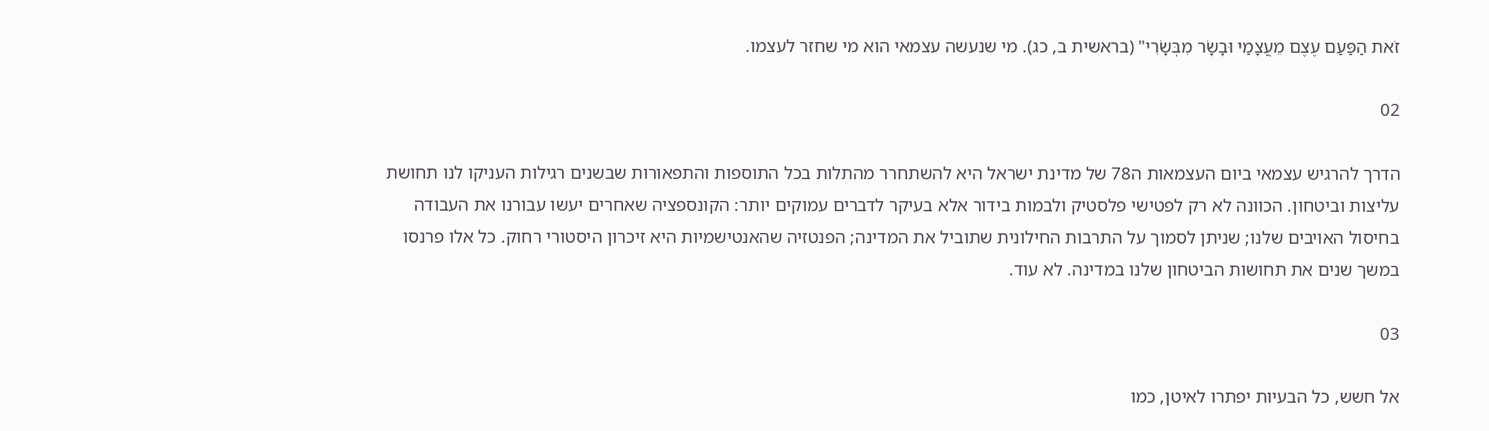זֹאת הַפַּעַם עֶצֶם מֵעֲצָמַי וּבָשָׂר מִבְּשָׂרִי" (בראשית ב, כג). מי שנעשה עצמאי הוא מי שחזר לעצמו.

02

הדרך להרגיש עצמאי ביום העצמאות ה78 של מדינת ישראל היא להשתחרר מהתלות בכל התוספות והתפאורות שבשנים רגילות העניקו לנו תחושת עליצות וביטחון. הכוונה לא רק לפטישי פלסטיק ולבמות בידור אלא בעיקר לדברים עמוקים יותר: הקונספציה שאחרים יעשו עבורנו את העבודה בחיסול האויבים שלנו; שניתן לסמוך על התרבות החילונית שתוביל את המדינה; הפנטזיה שהאנטישמיות היא זיכרון היסטורי רחוק. כל אלו פרנסו במשך שנים את תחושות הביטחון שלנו במדינה. לא עוד.

03

אל חשש, כל הבעיות יפתרו לאיטן, כמו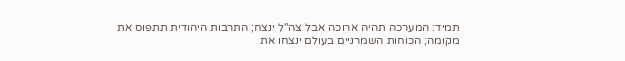תמיד: המערכה תהיה ארוכה אבל צה"ל ינצח; התרבות היהודית תתפוס את מקומה; הכוחות השמרניים בעולם ינצחו את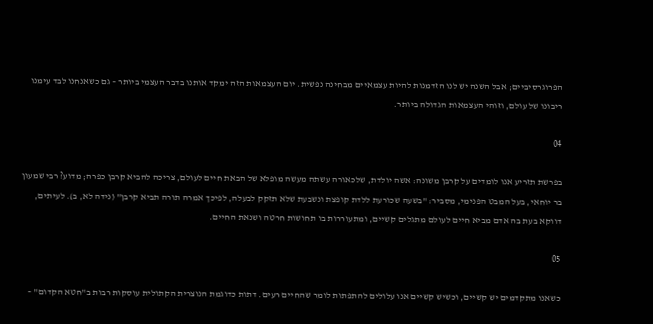הפרוגרסיביים; אבל השנה יש לנו הזדמנות להיות עצמאיים מבחינה נפשית. יום העצמאות הזה ימקד אותנו בדבר העצמי ביותר – גם כשאנחנו לבד עימנו ריבונו של עולם, וזוהי העצמאות הגדולה ביותר.

04

בפרשת תזריע אנו לומדים על קרבן משונה: אשה יולדת, שלכאורה עשתה מעשה מופלא של הבאת חיים לעולם, צריכה להביא קרבן כפרה; מדוע? רבי שמעון בר יוחאי, בעל המבט הפנימי, מסביר: "בשעה שכורעת ללדת קופצת ונשבעת שלא תזקק לבעלה, לפיכך אמרה תורה תביא קרבן" (נידה לא, ב). לעיתים, דווקא בעת בה אדם מביא חיים לעולם מתגלים קשיים, ומתעוררות בו תחושות חרטה ושנאת החיים.

05

כשאנו מתקדמים יש קשיים, וכשיש קשיים אנו עלולים להתפתות לומר שהחיים רעים. דתות כדוגמת הנוצרית הקתולית עוסקות רבות ב"חטא הקדום" –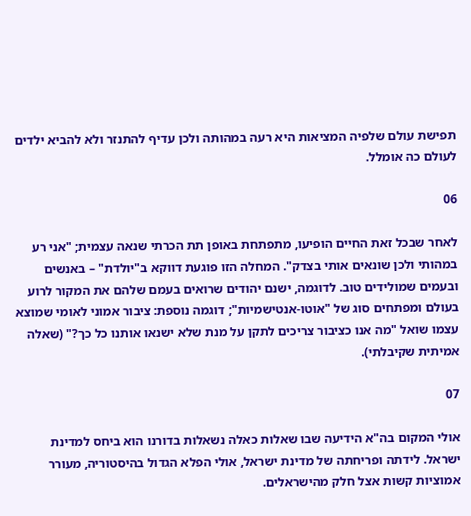תפישת עולם שלפיה המציאות היא רעה במהותה ולכן עדיף להתנזר ולא להביא ילדים לעולם כה אומלל.

06

לאחר שבכל זאת החיים הופיעו, מתפתחת באופן תת הכרתי שנאה עצמית; "אני רע במהותי ולכן שונאים אותי בצדק". המחלה הזו פוגעת דווקא ב"יולדת" – באנשים ובעמים שמולידים טוב. לדוגמה, ישנם יהודים שרואים בעמם שלהם את המקור לרוע בעולם ומפתחים סוג של "אוטו-אנטישמיות"; דוגמה נוספת: ציבור אמוני לאומי שמוצא עצמו שואל "מה אנו כציבור צריכים לתקן על מנת שלא ישנאו אותנו כל כך?" (שאלה אמיתית שקיבלתי).

07

אולי המקום בה"א הידיעה שבו שאלות כאלה נשאלות בדורנו הוא ביחס למדינת ישראל. לידתה ופריחתה של מדינת ישראל, אולי הפלא הגדול בהיסטוריה, מעורר אמוציות קשות אצל חלק מהישראלים.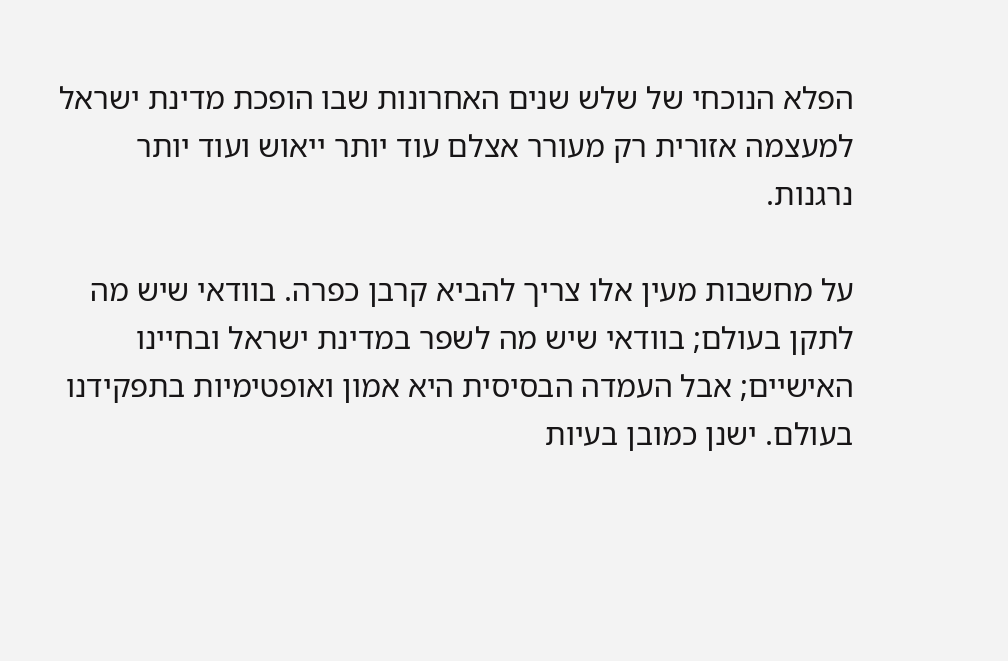הפלא הנוכחי של שלש שנים האחרונות שבו הופכת מדינת ישראל למעצמה אזורית רק מעורר אצלם עוד יותר ייאוש ועוד יותר נרגנות.

על מחשבות מעין אלו צריך להביא קרבן כפרה. בוודאי שיש מה לתקן בעולם; בוודאי שיש מה לשפר במדינת ישראל ובחיינו האישיים; אבל העמדה הבסיסית היא אמון ואופטימיות בתפקידנו בעולם. ישנן כמובן בעיות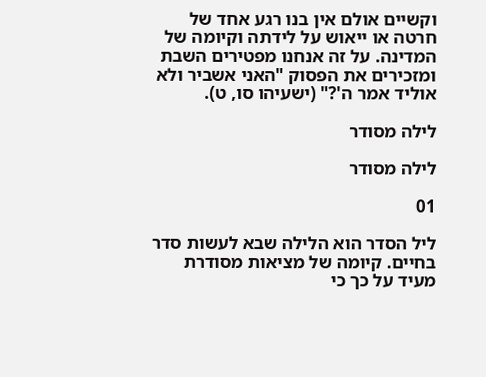וקשיים אולם אין בנו רגע אחד של חרטה או ייאוש על לידתה וקיומה של המדינה. על זה אנחנו מפטירים השבת ומזכירים את הפסוק "האני אשביר ולא אוליד אמר ה'?" (ישעיהו סו, ט).

לילה מסודר

לילה מסודר

01

ליל הסדר הוא הלילה שבא לעשות סדר בחיים. קיומה של מציאות מסודרת מעיד על כך כי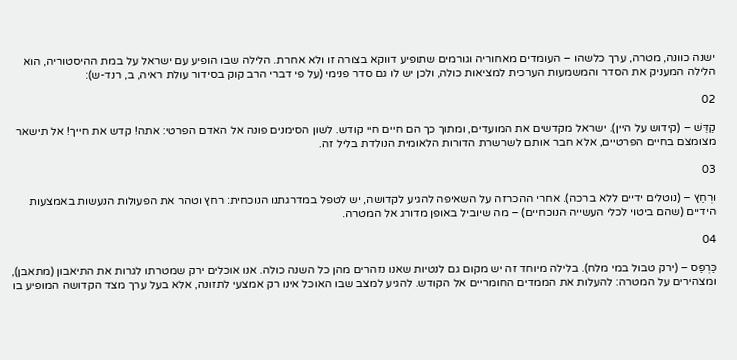ישנה כוונה, מטרה, ערך כלשהו – העומדים מאחוריה וגורמים שתופיע דווקא בצורה זו ולא אחרת. הלילה שבו הופיע עם ישראל על במת ההיסטוריה, הוא הלילה המעניק את הסדר והמשמעות הערכית למציאות כולה, ולכן יש לו גם סדר פנימי (על פי דברי הרב קוק בסידור עולת ראיה, ב, רנד-ש):

02

קַדֵּשׁ – (קידוש על היין). ישראל מקדשים את המועדים, ומתוך כך הם חיים חיי קודש. לשון הסימנים פונה אל האדם הפרטי: אתה! קדש את חייך! אל תישאר מצומצם בחיים הפרטיים, אלא חבר אותם לשרשרת הדורות הלאומית הנולדת בליל זה.

03

וּרְחַץ – (נוטלים ידיים ללא ברכה). אחרי ההכרזה על השאיפה להגיע לקדושה, יש לטפל במדרגתנו הנוכחית: רחץ וטהר את הפעולות הנעשות באמצעות הידיים (שהם ביטוי לכלי העשייה הנוכחיים) – מה שיוביל באופן מדורג אל המטרה.

04

כַּרְפַּס – (ירק טבול במי מלח). בלילה מיוחד זה יש מקום גם לנטיות שאנו נזהרים מהן כל השנה כולה. אנו אוכלים ירק שמטרתו לגרות את התיאבון (מתאבן), ומצהירים על המטרה: להעלות את הממדים החומריים אל הקודש. להגיע למצב שבו האוכל אינו רק אמצעי לתזונה, אלא בעל ערך מצד הקדושה המופיע בו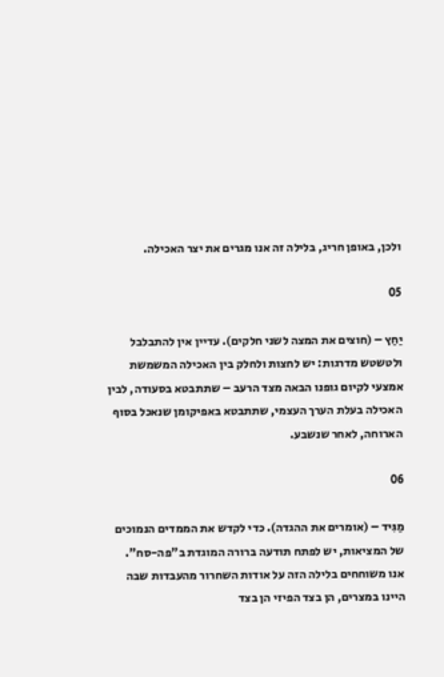ולכן, באופן חריג, בלילה זה אנו מגרים את יצר האכילה.

05

יַחַץ – (חוצים את המצה לשני חלקים). עדיין אין להתבלבל ולטשטש מדרגות: יש לחצות ולחלק בין האכילה המשמשת אמצעי לקיום גופנו הבאה מצד הרעב – שתתבטא בסעודה, לבין האכילה בעלת הערך העצמי, שתתבטא באפיקומן שנאכל בסוף הארוחה, לאחר שנשבע.

06

מַגִּיד – (אומרים את ההגדה). כדי לקדש את הממדים הנמוכים של המציאות, יש לפתח תודעה ברורה המוגדת ב"פה-סח". אנו משוחחים בלילה הזה על אודות השחרור מהעבדות שבה היינו במצרים, הן בצד הפיזי הן בצד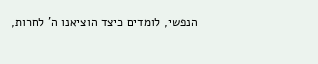הנפשי, לומדים כיצד הוציאנו ה' לחרות,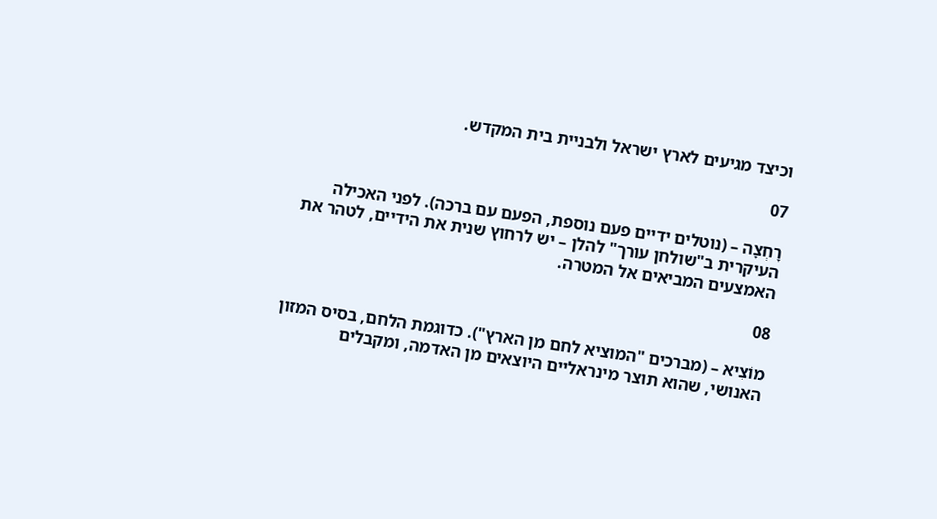וכיצד מגיעים לארץ ישראל ולבניית בית המקדש.

07

רָחְצָה – (נוטלים ידיים פעם נוספת, הפעם עם ברכה). לפני האכילה העיקרית ב"שולחן עורך" להלן – יש לרחוץ שנית את הידיים, לטהר את האמצעים המביאים אל המטרה.

08

מוֹצִיא – (מברכים "המוציא לחם מן הארץ"). כדוגמת הלחם, בסיס המזון האנושי, שהוא תוצר מינראליים היוצאים מן האדמה, ומקבלים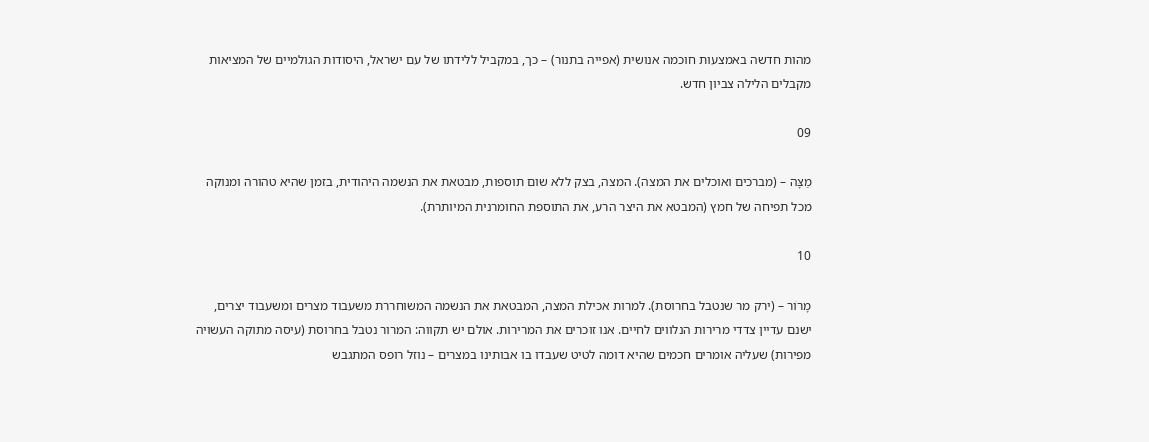מהות חדשה באמצעות חוכמה אנושית (אפייה בתנור) – כך, במקביל ללידתו של עם ישראל, היסודות הגולמיים של המציאות מקבלים הלילה צביון חדש.

09

מַצָּה – (מברכים ואוכלים את המצה). המצה, בצק ללא שום תוספות, מבטאת את הנשמה היהודית, בזמן שהיא טהורה ומנוקה מכל תפיחה של חמץ (המבטא את היצר הרע, את התוספת החומרנית המיותרת).

10

מָרוֹר – (ירק מר שנטבל בחרוסת). למרות אכילת המצה, המבטאת את הנשמה המשוחררת משעבוד מצרים ומשעבוד יצרים, ישנם עדיין צדדי מרירות הנלווים לחיים. אנו זוכרים את המרירות. אולם יש תקווה: המרור נטבל בחרוסת (עיסה מתוקה העשויה מפירות) שעליה אומרים חכמים שהיא דומה לטיט שעבדו בו אבותינו במצרים – נוזל רופס המתגבש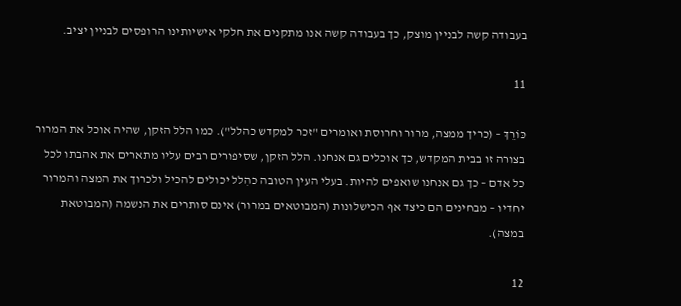בעבודה קשה לבניין מוצק, כך בעבודה קשה אנו מתקנים את חלקי אישיותינו הרופסים לבניין יציב.

11

כּוֹרֵךְ – (כריך ממצה, מרור וחרוסת ואומרים "זכר למקדש כהלל"). כמו הלל הזקן, שהיה אוכל את המרור בצורה זו בבית המקדש, כך אוכלים גם אנחנו. הלל הזקן, שסיפורים רבים עליו מתארים את אהבתו לכל כל אדם – כך גם אנחנו שואפים להיות. בעלי העין הטובה כהִלל יכולים להכיל ולכרוך את המצה והמרור יחדיו – מבחינים הם כיצד אף הכישלונות (המבוטאים במרור) אינם סותרים את הנשמה (המבוטאת במצה).

12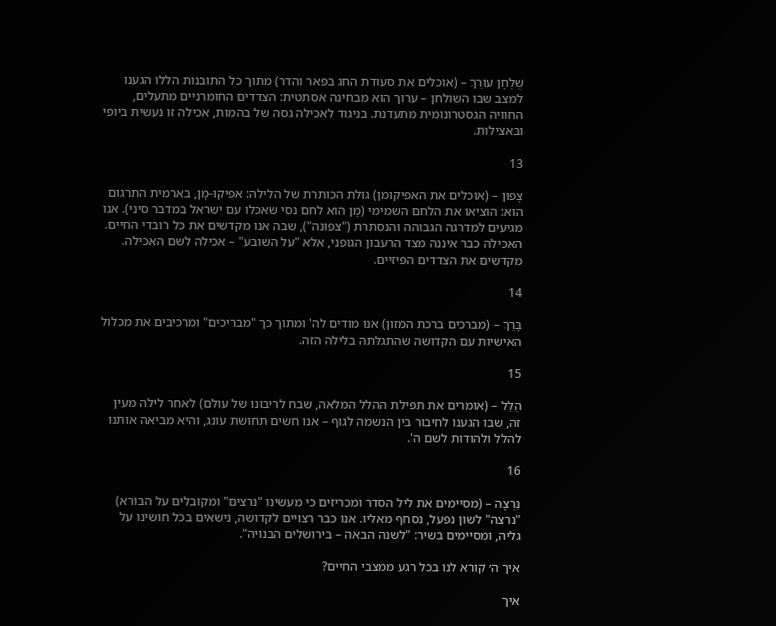שֻׁלְחָן עוֹרֵךְ – (אוכלים את סעודת החג בפאר והדר) מתוך כל התובנות הללו הגענו למצב שבו השולחן – ערוך הוא מבחינה אסתטית: הצדדים החומרניים מתעלים, החוויה הגסטרונומית מתעדנת. בניגוד לאכילה גסה של בהמות, אכילה זו נעשית ביופי ובאצילות.

13

צָפוּן – (אוכלים את האפיקומן) גולת הכותרת של הלילה: אפִיקוּ-מָן, בארמית התרגום הוא: הוציאו את הלחם השמימי (מָן הוא לחם נסי שאכלו עם ישראל במדבר סיני). אנו מגיעים למדרגה הגבוהה והנסתרת ("צפוּנה"), שבה אנו מקדשים את כל רובדי החיים. האכילה כבר איננה מצד הרעבון הגופני, אלא "על השובע" – אכילה לשם האכילה. מקדשים את הצדדים הפיזיים.

14

בָּרֵךְ – (מברכים ברכת המזון) אנו מודים לה' ומתוך כך "מבריכים" ומרכיבים את מכלול האישיות עם הקדושה שהתגלתה בלילה הזה.

15

הַלֵּל – (אומרים את תפילת ההלל המלאה, שבח לריבונו של עולם) לאחר לילה מעין זה, שבו הגענו לחיבור בין הנשמה לגוף – אנו חשים תחושת עונג, והיא מביאה אותנו להלל ולהודות לשם ה'.

16

נִרְצָה – (מסיימים את ליל הסדר ומכריזים כי מעשינו "נרצים" ומקובלים על הבורא) "נרצה" לשון נפעל, נסחף מאליו. אנו כבר רצויים לקדושה, נישאים בכל חושינו על גליה, ומסיימים בשיר: "לשנה הבאה – בירושלים הבנויה".

איך ה׳ קורא לנו בכל רגע ממצבי החיים?

איך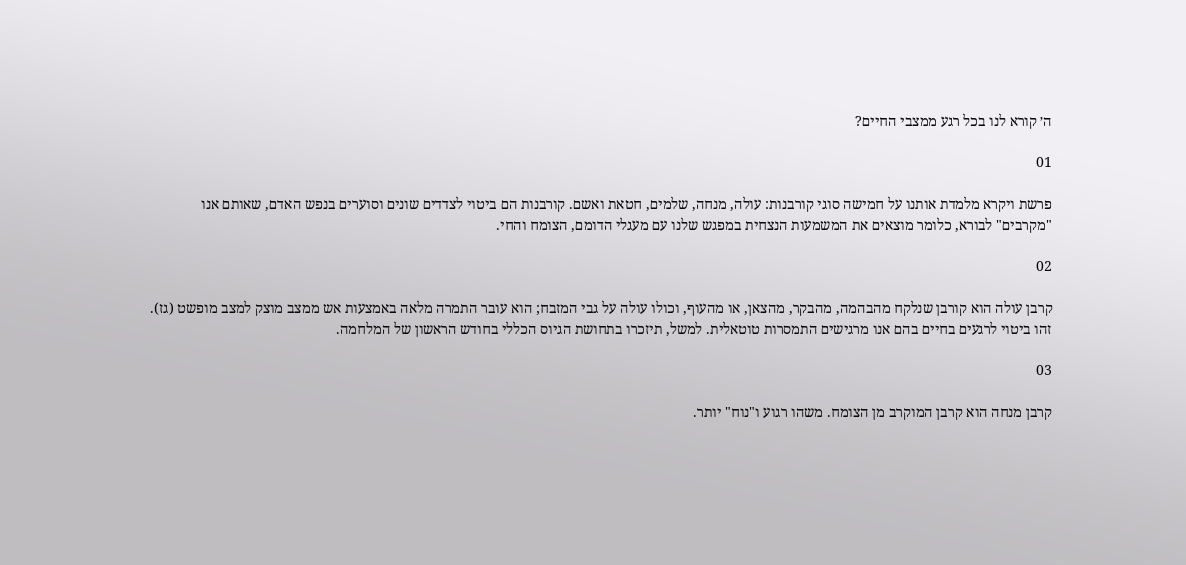ה׳ קורא לנו בכל רגע ממצבי החיים?

01

פרשת ויקרא מלמדת אותנו על חמישה סוגי קורבנות: עולה, מנחה, שלמים, חטאת ואשם. קורבנות הם ביטוי לצדדים שונים וסוערים בנפש האדם, שאותם אנו "מקרבים" לבורא, כלומר מוצאים את המשמעות הנצחית במפגש שלנו עם מעגלי הדומם, הצומח והחי.

02

קרבן עולה הוא קורבן שנלקח מהבהמה, מהבקר, מהצאן, או מהעוף, וכולו עולה על גבי המזבח; הוא עובר התמרה מלאה באמצעות אש ממצב מוצק למצב מופשט (גז). זהו ביטוי לרגעים בחיים בהם אנו מרגישים התמסרות טוטאלית. למשל, תיזכרו בתחושת הגיוס הכללי בחודש הראשון של המלחמה.

03

קרבן מנחה הוא קרבן המוקרב מן הצומח. משהו רגוע ו"נוח" יותר.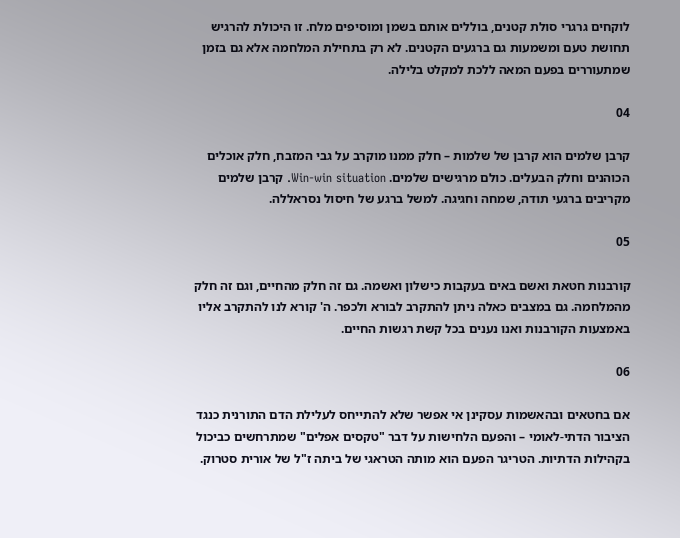לוקחים גרגרי סולת קטנים, בוללים אותם בשמן ומוסיפים מלח. זו היכולת להרגיש תחושת טעם ומשמעות גם ברגעים הקטנים. לא רק בתחילת המלחמה אלא גם בזמן שמתעוררים בפעם המאה ללכת למקלט בלילה.

04

קרבן שלמים הוא קרבן של שלמות – חלק ממנו מוקרב על גבי המזבח, חלק אוכלים הכוהנים וחלק הבעלים. כולם מרגישים שלמים. Win-win situation. קרבן שלמים מקריבים ברגעי תודה, שמחה וחגיגה. למשל ברגע של חיסול נסראללה.

05

קורבנות חטאת ואשם באים בעקבות כישלון ואשמה. גם זה חלק מהחיים, וגם זה חלק מהמלחמה. גם במצבים כאלה ניתן להתקרב לבורא ולכפר. ה' קורא לנו להתקרב אליו באמצעות הקורבנות ואנו נענים בכל קשת רגשות החיים.

06

אם בחטאים ובהאשמות עסקינן אי אפשר שלא להתייחס לעלילת הדם התורנית כנגד הציבור הדתי-לאומי – והפעם הלחישות על דבר "טקסים אפלים" שמתרחשים כביכול בקהילות הדתיות. הטריגר הפעם הוא מותה הטראגי של ביתה ז"ל של אורית סטרוק.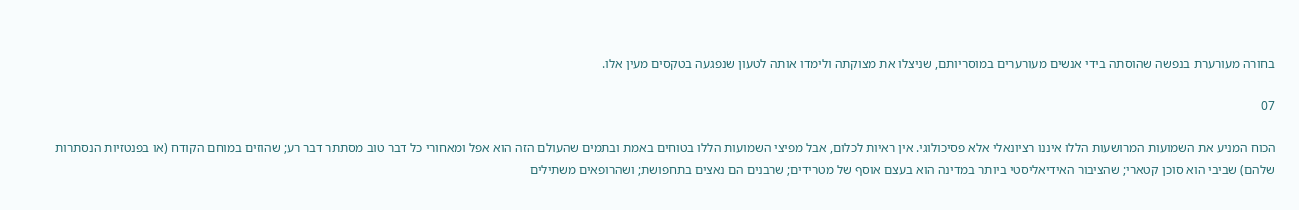בחורה מעורערת בנפשה שהוסתה בידי אנשים מעורערים במוסריותם, שניצלו את מצוקתה ולימדו אותה לטעון שנפגעה בטקסים מעין אלו.

07

הכוח המניע את השמועות המרושעות הללו איננו רציונאלי אלא פסיכולוגי. אין ראיות לכלום, אבל מפיצי השמועות הללו בטוחים באמת ובתמים שהעולם הזה הוא אפל ומאחורי כל דבר טוב מסתתר דבר רע; שהוזים במוחם הקודח (או בפנטזיות הנסתרות שלהם) שביבי הוא סוכן קטארי; שהציבור האידיאליסטי ביותר במדינה הוא בעצם אוסף של מטרידים; שרבנים הם נאצים בתחפושת; ושהרופאים משתילים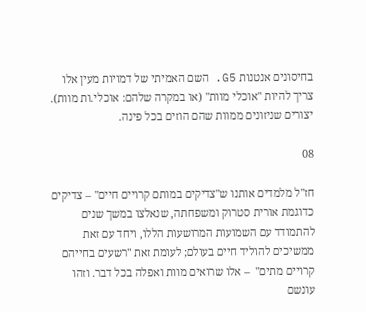בחיסונים אנטנות G5. השם האמיתי של דמויות מעין אלו צריך להיות "אוכלי מוות" (או במקרה שלהם: אוכלי.ות מוות). יצורים שניזונים ממוות שהם הוזים בכל פינה.

08

חז"ל מלמדים אותנו ש"צדיקים במותם קרויים חיים" – צדיקים כדוגמת אורית סטרוק ומשפחתה, שנאלצו במשך שנים להתמודד עם השמועות המרושעות הללו, ויחד עם זאת ממשיכים להוליד חיים בעולם; לעומת זאת "רשעים בחייהם קרויים מתים"  – אלו שרואים מוות ואפלה בכל דבר. וזהו עונשם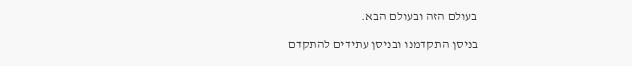בעולם הזה ובעולם הבא.

בניסן התקדמנו ובניסן עתידים להתקדם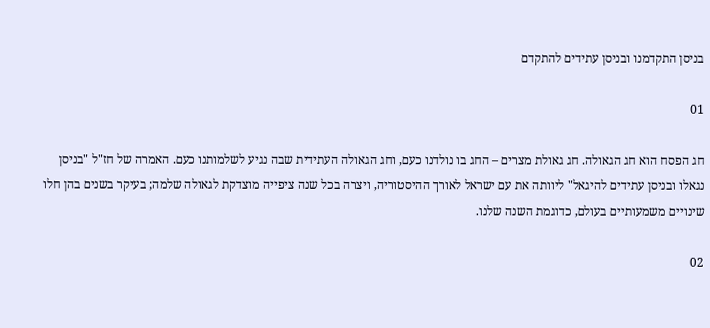בניסן התקדמנו ובניסן עתידים להתקדם

01

חג הפסח הוא חג הגאולה. חג גאולת מצרים – החג בו נולדנו כעם, וחג הגאולה העתידית שבה נגיע לשלמותנו כעם. האמרה של חז"ל "בניסן נגאלו ובניסן עתידים להיגאל" ליוותה את עם ישראל לאורך ההיסטוריה, ויצרה בכל שנה ציפייה מוצדקת לגאולה שלמה; בעיקר בשנים בהן חלו שינויים משמעותיים בעולם, כדוגמת השנה שלנו.

02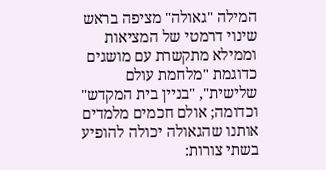המילה "גאולה" מציפה בראש שינוי דרמטי של המציאות וממילא מתקשרת עם מושגים כדוגמת "מלחמת עולם שלישית", "בניין בית המקדש" וכדומה; אולם חכמים מלמדים אותנו שהגאולה יכולה להופיע בשתי צורות: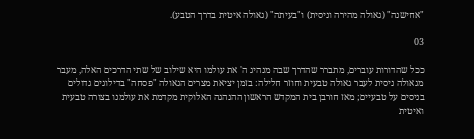"אחישנה" (גאולה מהירה וניסית) ו"בעיתה" (גאולה איטית בדרך הטבע).

03

ככל שהדורות עוברים, מתברר שהדרך שבה מנהיג ה' את עולמו היא שילוב של שתי הדרכים האלה, מעבר מגאולה ניסית לעבר גאולה טבעית וחוזר חלילה: בזמן יציאת מצרים הגאולה "פסחה" בדילוגים גדולים בניסים על טבעיים; מאז חורבן בית המקדש הראשון ההנהגה האלוקית מקדמת את עולמנו בצורה טבעית ואיטית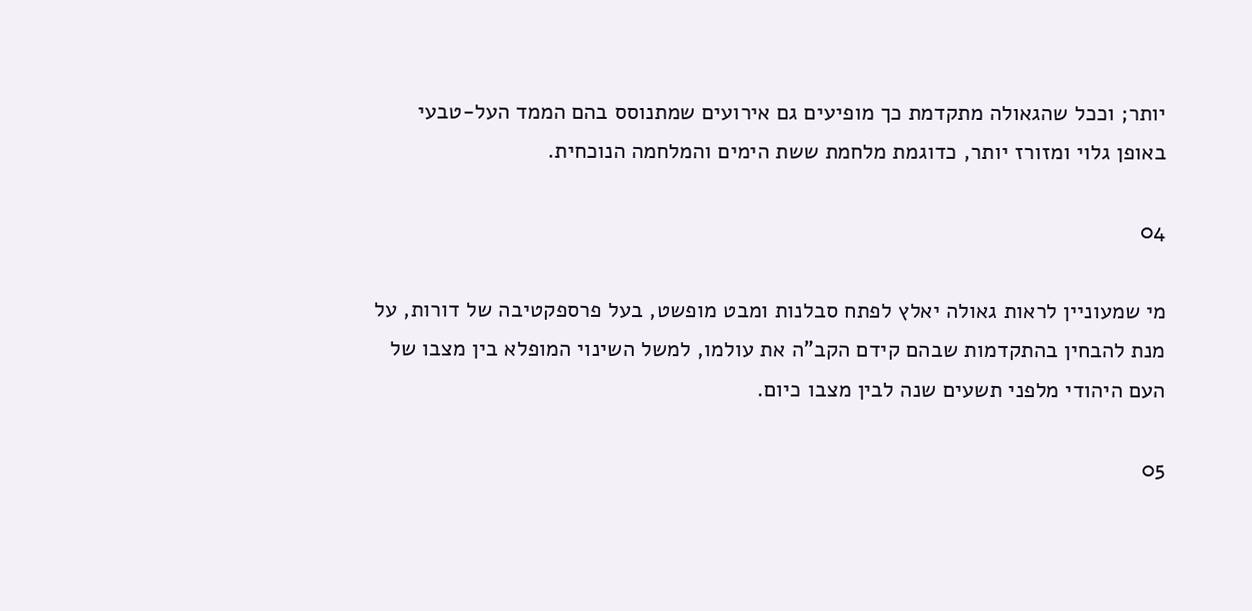יותר; וככל שהגאולה מתקדמת כך מופיעים גם אירועים שמתנוסס בהם הממד העל-טבעי באופן גלוי ומזורז יותר, כדוגמת מלחמת ששת הימים והמלחמה הנוכחית.

04

מי שמעוניין לראות גאולה יאלץ לפתח סבלנות ומבט מופשט, בעל פרספקטיבה של דורות, על מנת להבחין בהתקדמות שבהם קידם הקב"ה את עולמו, למשל השינוי המופלא בין מצבו של העם היהודי מלפני תשעים שנה לבין מצבו כיום.

05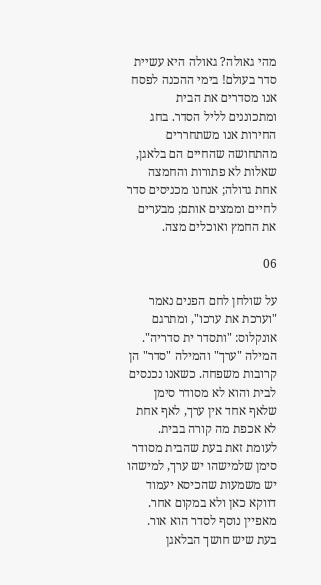מהי גאולה? גאולה היא עשיית סדר בעולם! בימי ההכנה לפסח אנו מסדרים את הבית ומתכוננים לליל הסדר. בחג החירות אנו משתחררים מהתחושה שהחיים הם בלאגן, שאלות לא פתורות והחמצה אחת גדולה; אנחנו מכניסים סדר לחיים וממצים אותם; מבערים את החמץ ואוכלים מצה.

06

על שולחן לחם הפנים נאמר "וערכת את ערכו", ומתרגם אונקלוס: "ותסדר ית סדריה". המילה "ערך" והמילה "סדר" הן קרובות משפחה. כשאנו נכנסים לבית והוא לא מסודר סימן שלאף אחד אין ערך, לאף אחת לא אכפת מה קורה בבית. לעומת זאת בעת שהבית מסודר סימן שלמישהו יש ערך, למישהו יש משמעות שהכיסא יעמוד דווקא כאן ולא במקום אחר. מאפיין נוסף לסדר הוא אור. בעת שיש חושך הבלאגן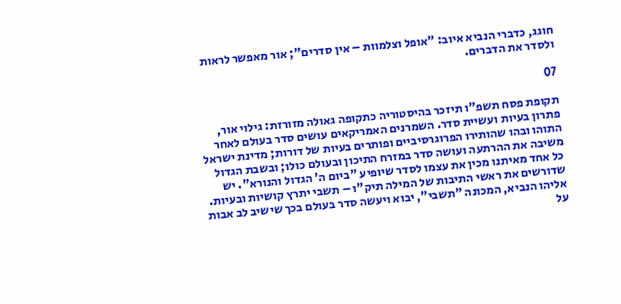חוגג, כדברי הנביא איוב: "אופל וצלמוות – אין סדרים"; אור מאפשר לראות ולסדר את הדברים.

07

תקופת פסח תשפ"ו תיזכר בהיסטוריה כתקופה גאולה מזורזת: גילוי אור, פתרון בעיות ועשיית סדר. השמרנים האמריקאים עושים סדר בעולם לאחר התוהו ובהו שהותירו הפרוגרסיביים ופותרים בעיות של דורות; מדינת ישראל משיבה את ההרתעה ועושה סדר במזרח התיכון ובעולם כולו; ובשבת הגדול כל אחד מאיתנו מכין את עצמו לסדר שיופיע "ביום ה' הגדול והנורא". יש שדורשים את ראשי התיבות של המילה תיק"ו – תשבי יתרץ קושיות ובעיות. אליהו הנביא, המכונה "תשבי", יבוא ויעשה סדר בעולם בכך שישיב לב אבות על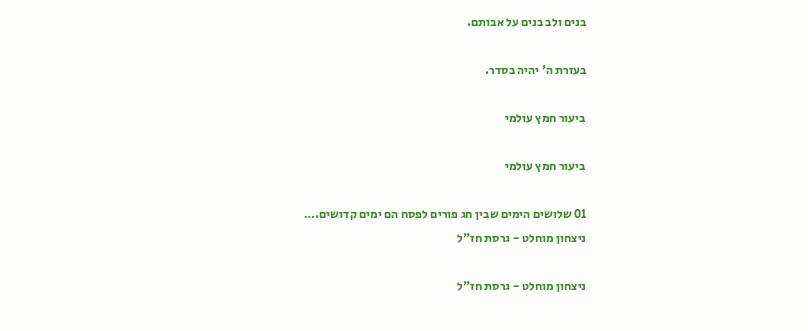בנים ולב בנים על אבותם.

בעזרת ה' יהיה בסדר.

ביעור חמץ עולמי

ביעור חמץ עולמי

01 שלושים הימים שבין חג פורים לפסח הם ימים קדושים.…
ניצחון מוחלט - גרסת חז"ל

ניצחון מוחלט - גרסת חז"ל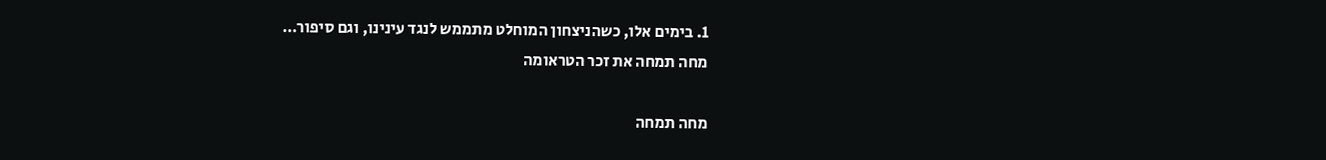1. בימים אלו, כשהניצחון המוחלט מתממש לנגד עינינו, וגם סיפור…
מחה תמחה את זכר הטראומה

מחה תמחה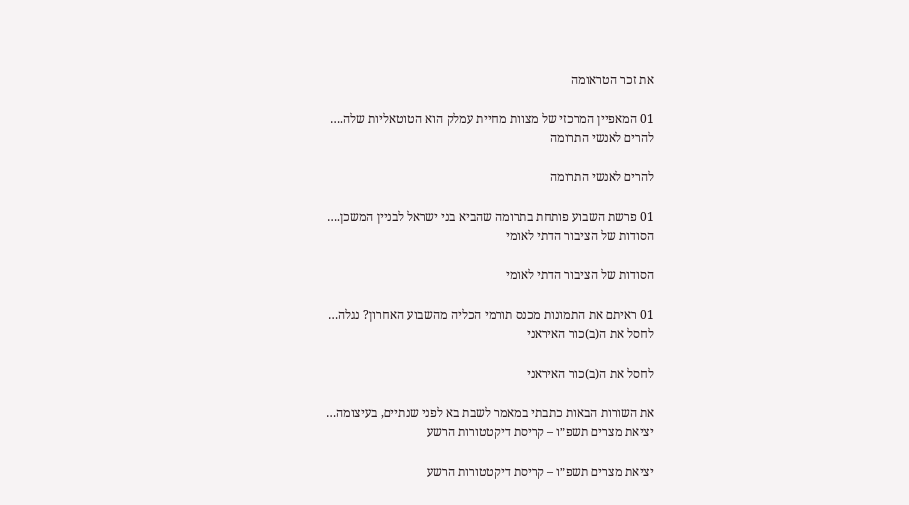את זכר הטראומה

01 המאפיין המרכזי של מצוות מחיית עמלק הוא הטוטאליות שלה.…
להרים לאנשי התרומה

להרים לאנשי התרומה

01 פרשת השבוע פותחת בתרומה שהביא בני ישראל לבניין המשכן.…
הסודות של הציבור הדתי לאומי

הסודות של הציבור הדתי לאומי

01 ראיתם את התמונות מכנס תורמי הכליה מהשבוע האחרון? נגלה…
לחסל את ה(ב)כור האיראני

לחסל את ה(ב)כור האיראני

את השורות הבאות כתבתי במאמר לשבת בא לפני שנתיים, בעיצומה…
יציאת מצרים תשפ״ו – קריסת דיקטטורות הרשע

יציאת מצרים תשפ״ו – קריסת דיקטטורות הרשע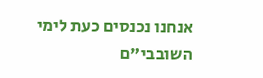אנחנו נכנסים כעת לימי השובבי"ם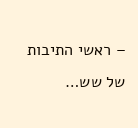– ראשי התיבות של שש…